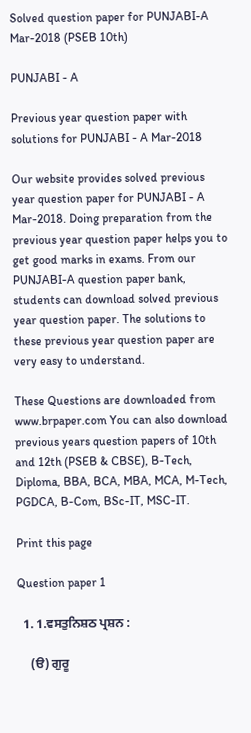Solved question paper for PUNJABI-A Mar-2018 (PSEB 10th)

PUNJABI - A

Previous year question paper with solutions for PUNJABI - A Mar-2018

Our website provides solved previous year question paper for PUNJABI - A Mar-2018. Doing preparation from the previous year question paper helps you to get good marks in exams. From our PUNJABI-A question paper bank, students can download solved previous year question paper. The solutions to these previous year question paper are very easy to understand.

These Questions are downloaded from www.brpaper.com You can also download previous years question papers of 10th and 12th (PSEB & CBSE), B-Tech, Diploma, BBA, BCA, MBA, MCA, M-Tech, PGDCA, B-Com, BSc-IT, MSC-IT.

Print this page

Question paper 1

  1. 1.ਵਸਤੁਨਿਸ਼ਠ ਪ੍ਰਸ਼ਨ :

    (ੳ) ਗੁਰੂ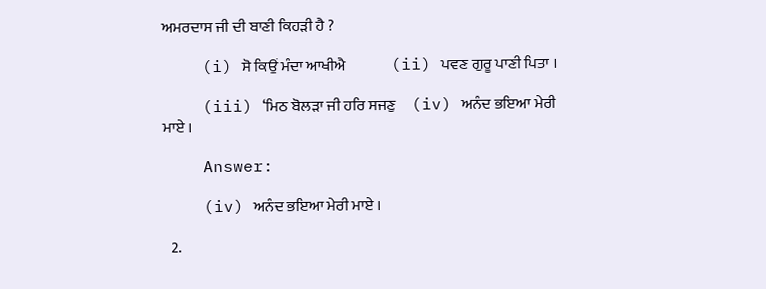ਅਮਰਦਾਸ ਜੀ ਦੀ ਬਾਣੀ ਕਿਹੜੀ ਹੈ ?

    (i) ਸੋ ਕਿਉਂ ਮੰਦਾ ਆਖੀਐ               (ii) ਪਵਣ ਗੁਰੂ ਪਾਣੀ ਪਿਤਾ ।

    (iii) ‘ਮਿਠ ਬੋਲੜਾ ਜੀ ਹਰਿ ਸਜਣੁ     (iv) ਅਨੰਦ ਭਇਆ ਮੇਰੀ ਮਾਏ ।

    Answer:

    (iv) ਅਨੰਦ ਭਇਆ ਮੇਰੀ ਮਾਏ ।

  2.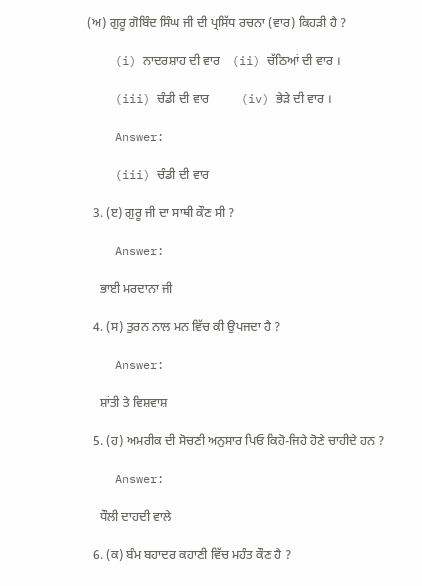(ਅ) ਗੁਰੂ ਗੋਬਿੰਦ ਸਿੰਘ ਜੀ ਦੀ ਪ੍ਰਸਿੱਧ ਰਚਨਾ (ਵਾਰ) ਕਿਹੜੀ ਹੈ ?

    (i) ਨਾਦਰਸ਼ਾਹ ਦੀ ਵਾਰ    (ii) ਚੱਠਿਆਂ ਦੀ ਵਾਰ ।

    (iii) ਚੰਡੀ ਦੀ ਵਾਰ          (iv) ਭੇੜੇ ਦੀ ਵਾਰ ।

    Answer:

    (iii) ਚੰਡੀ ਦੀ ਵਾਰ

  3. (ੲ) ਗੁਰੂ ਜੀ ਦਾ ਸਾਥੀ ਕੌਣ ਸੀ ?

    Answer:

    ਭਾਈ ਮਰਦਾਨਾ ਜੀ

  4. (ਸ) ਤੁਰਨ ਨਾਲ ਮਨ ਵਿੱਚ ਕੀ ਉਪਜਦਾ ਹੈ ?

    Answer:

    ਸ਼ਾਂਤੀ ਤੇ ਵਿਸ਼ਵਾਸ਼

  5. (ਹ) ਅਮਰੀਕ ਦੀ ਸੋਚਣੀ ਅਨੁਸਾਰ ਪਿਓ ਕਿਹੋ-ਜਿਹੇ ਹੋਣੇ ਚਾਹੀਦੇ ਹਨ ?

    Answer:

    ਧੌਲੀ ਦਾਹਦੀ ਵਾਲੇ

  6. (ਕ) ਬੰਮ ਬਹਾਦਰ ਕਹਾਣੀ ਵਿੱਚ ਮਹੰਤ ਕੌਣ ਹੈ ?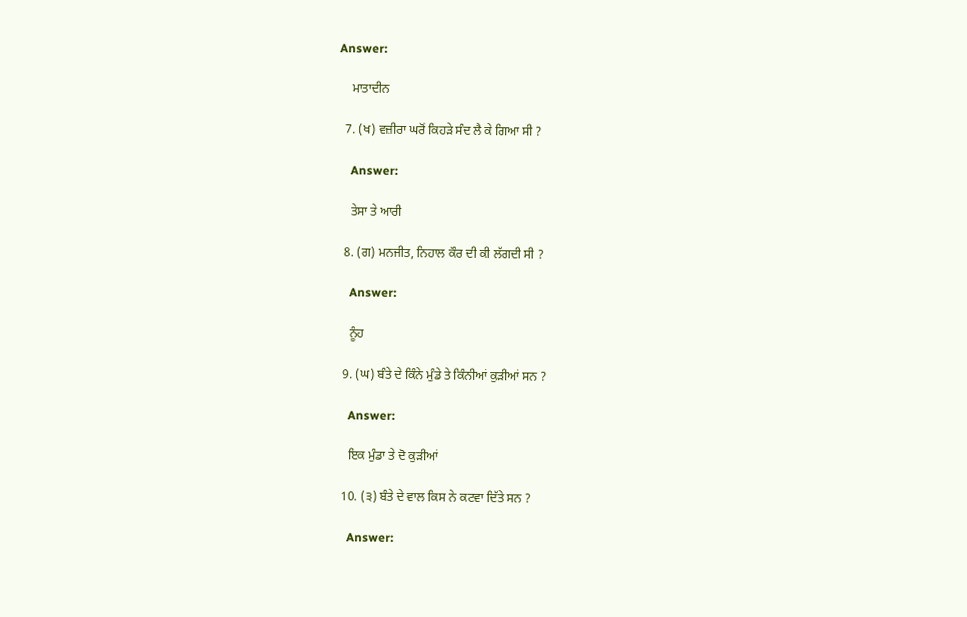Answer:

    ਮਾਤਾਦੀਨ

  7. (ਖ) ਵਜ਼ੀਰਾ ਘਰੋਂ ਕਿਹੜੇ ਸੰਦ ਲੈ ਕੇ ਗਿਆ ਸੀ ?

    Answer:

    ਤੇਸਾ ਤੇ ਆਰੀ

  8. (ਗ) ਮਨਜੀਤ, ਨਿਹਾਲ ਕੌਰ ਦੀ ਕੀ ਲੱਗਦੀ ਸੀ ?

    Answer:

    ਨੂੰਹ

  9. (ਘ) ਬੰਤੇ ਦੇ ਕਿੰਨੇ ਮੁੰਡੇ ਤੇ ਕਿੰਨੀਆਂ ਕੁੜੀਆਂ ਸਨ ?

    Answer:

    ਇਕ ਮੁੰਡਾ ਤੇ ਦੋ ਕੁੜੀਆਂ

  10. (੩) ਬੰਤੇ ਦੇ ਵਾਲ ਕਿਸ ਨੇ ਕਟਵਾ ਦਿੱਤੇ ਸਨ ?

    Answer: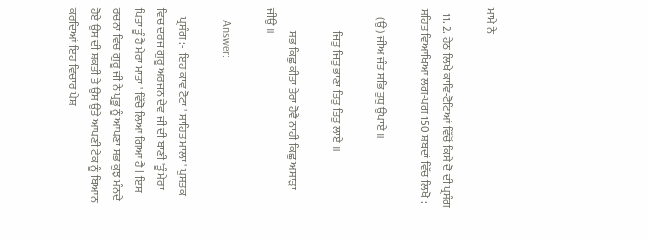ਮਾਮੇ ਨੇ

  11. 2. ਹੇਠ ਲਿਖੇ ਕਾਵਿ-ਟੋਟਿਆਂ ਵਿੱਚੋਂ ਕਿਸੇ ਦੋ ਦੀ ਪ੍ਰਸੰਗ ਸਹਿਤ ਵਿਆਖਿਆ ਲਗ-ਪਗ 150 ਸ਼ਬਦਾਂ ਵਿੱਚ ਲਿਖੋ :

    (ਉ) ਜੀਅ ਜੰਤ ਸਭਿ ਤੁਧੁ ਉਪਾਏ ॥

          ਜਿਤੁ ਜਿਤੁ ਭਾਣਾ ਤਿਤੁ ਤਿਤੁ ਲਾਏ ॥

          ਸਭ ਕਿਛੁ ਕੀਤਾ ਤੇਰਾ ਹੋਵੈ ਨਾਹੀ ਕਿਛੁ ਅਸਾੜਾ ਜੀਉ ॥

    Answer:

    ਪ੍ਰਸੰਗ :-  ਇਹ ਕਾਵ ਟੋਟਾ ' ਸਾਹਿਤ ਮਾਲਾ ' ਪੁਸਤਕ ਵਿਚ ਦਰਜ ਗੁਰੂ ਅਰਜਨ ਦੇਵ ਜੀ ਦੀ ਬਾਣੀ 'ਤੂੰ ਮੇਰਾ ਪਿਤਾ ਤੂੰ ਹੈ ਮੇਰਾ ਮਾਤਾ ' ਵਿੱਚੋ ਲਿਆ ਗਿਆ ਹੈ l ਇਸ ਰਚਨਾ ਵਿਚ ਗੁਰੂ ਜੀ ਨੇ ਪ੍ਰਭੂ ਨੂੰ ਆਪਣਾ ਸਭ ਕੁਝ ਮੰਨਦੇ ਹੋਏ ਉਸ ਦੀ ਸ਼ਕਤੀ ਤੇ ਉਸ ਉਤੇ ਆਪਣੀ ਟੇਕ ਨੂੰ ਬਿਆਨ ਕਰਦਿਆਂ ਇਹ ਵਿਚਾਰ ਪੇਸ਼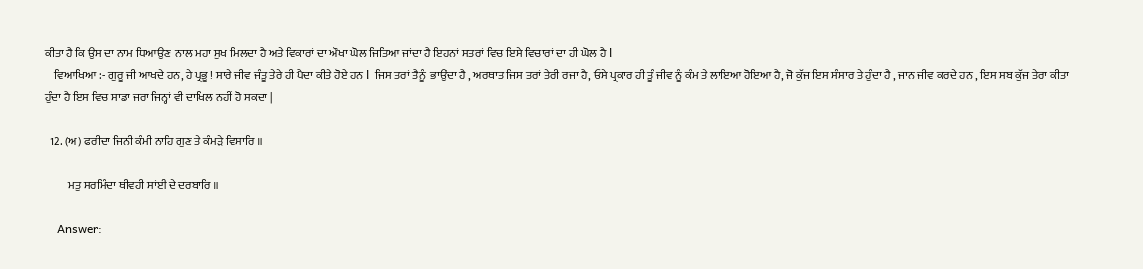ਕੀਤਾ ਹੈ ਕਿ ਉਸ ਦਾ ਨਾਮ ਧਿਆਉਣ  ਨਾਲ ਮਹਾ ਸੁਖ ਮਿਲਦਾ ਹੈ ਅਤੇ ਵਿਕਾਰਾਂ ਦਾ ਔਖਾ ਘੋਲ ਜਿਤਿਆ ਜਾਂਦਾ ਹੈ ਇਹਨਾਂ ਸਤਰਾਂ ਵਿਚ ਇਸੇ ਵਿਚਾਰਾਂ ਦਾ ਹੀ ਘੋਲ ਹੈ l
    ਵਿਆਖਿਆ :- ਗੁਰੂ ਜੀ ਆਖਦੇ ਹਨ, ਹੇ ਪ੍ਰਭੂ ! ਸਾਰੇ ਜੀਵ ਜੰਤੂ ਤੇਰੇ ਹੀ ਪੈਦਾ ਕੀਤੇ ਹੋਏ ਹਨ l  ਜਿਸ ਤਰਾਂ ਤੈਨੂੰ  ਭਾਉਂਦਾ ਹੈ , ਅਰਥਾਤ ਜਿਸ ਤਰਾਂ ਤੇਰੀ ਰਜਾ ਹੈ, ਓਸੇ ਪ੍ਰਕਾਰ ਹੀ ਤੂੰ ਜੀਵ ਨੂੰ ਕੰਮ ਤੇ ਲਾਇਆ ਹੋਇਆ ਹੈ, ਜੋ ਕੁੱਜ ਇਸ ਸੰਸਾਰ ਤੇ ਹੁੰਦਾ ਹੈ , ਜਾਨ ਜੀਵ ਕਰਦੇ ਹਨ , ਇਸ ਸਬ ਕੁੱਜ ਤੇਰਾ ਕੀਤਾ ਹੁੰਦਾ ਹੈ ਇਸ ਵਿਚ ਸਾਡਾ ਜਰਾ ਜਿਨ੍ਹਾਂ ਵੀ ਦਾਖਿਲ ਨਹੀਂ ਹੋ ਸਕਦਾ |

  12. (ਅ) ਫਰੀਦਾ ਜਿਨੀ ਕੰਮੀ ਨਾਹਿ ਗੁਣ ਤੇ ਕੰਮੜੇ ਵਿਸਾਰਿ ॥

          ਮਤੁ ਸਰਮਿੰਦਾ ਥੀਵਹੀ ਸਾਂਈ ਦੇ ਦਰਬਾਰਿ ॥

    Answer: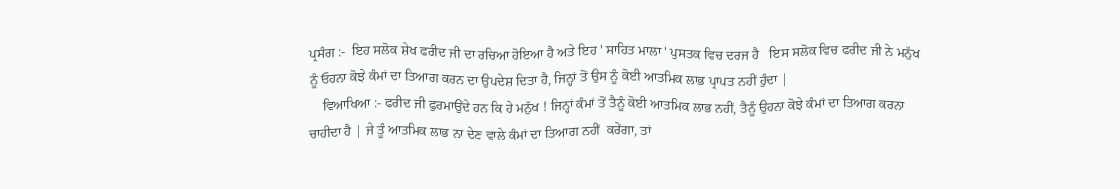ਪ੍ਰਸੰਗ :-  ਇਹ ਸਲੋਕ ਸ਼ੇਖ ਫਰੀਦ ਜੀ ਦਾ ਰਚਿਆ ਹੋਇਆ ਹੈ ਅਤੇ ਇਹ ' ਸਾਹਿਤ ਮਾਲਾ ' ਪੁਸਤਕ ਵਿਚ ਦਰਜ ਹੈ   ਇਸ ਸਲੋਕ ਵਿਚ ਫਰੀਦ ਜੀ ਨੇ ਮਨੁੱਖ ਨੂੰ ਓਹਨਾ ਕੋਝੇ ਕੰਮਾਂ ਦਾ ਤਿਆਗ ਕਰਨ ਦਾ ਉਪਦੇਸ਼ ਦਿਤਾ ਹੈ, ਜਿਨ੍ਹਾਂ ਤੋਂ ਉਸ ਨੂੰ ਕੋਈ ਆਤਮਿਕ ਲਾਭ ਪ੍ਰਾਪਤ ਨਹੀਂ ਹੁੰਦਾ |
    ਵਿਆਖਿਆ :- ਫਰੀਦ ਜੀ ਫੁਰਮਾਉਂਦੇ ਹਨ ਕਿ ਹੇ ਮਨੁੱਖ ! ਜਿਨ੍ਹਾਂ ਕੰਮਾਂ ਤੋਂ ਤੈਨੂੰ ਕੋਈ ਆਤਮਿਕ ਲਾਭ ਨਹੀਂ, ਤੈਨੂੰ ਉਹਨਾ ਕੋਝੇ ਕੰਮਾਂ ਦਾ ਤਿਆਗ ਕਰਨਾ ਚਾਹੀਦਾ ਹੈ | ਜੇ ਤੂੰ ਆਤਮਿਕ ਲਾਭ ਨਾ ਦੇਣ ਵਾਲੇ ਕੰਮਾਂ ਦਾ ਤਿਆਗ ਨਹੀਂ  ਕਰੇਂਗਾ, ਤਾਂ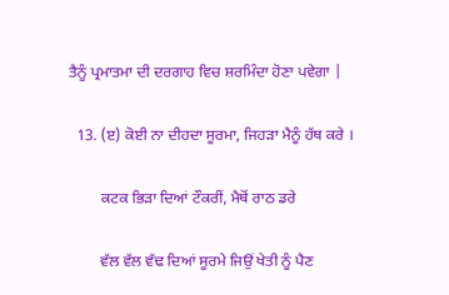ਤੈਨੂੰ ਪ੍ਰਮਾਤਮਾ ਦੀ ਦਰਗਾਹ ਵਿਚ ਸ਼ਰਮਿੰਦਾ ਹੋਣਾ ਪਵੇਗਾ |

  13. (ੲ) ਕੋਈ ਨਾ ਦੀਹਦਾ ਸੂਰਮਾ, ਜਿਹੜਾ ਮੈਨੂੰ ਹੱਥ ਕਰੇ ।

        ਕਟਕ ਭਿੜਾ ਦਿਆਂ ਟੌਕਰੀਂ, ਮੈਥੋਂ ਰਾਠ ਡਰੇ

        ਵੱਲ ਵੱਲ ਵੱਢ ਦਿਆਂ ਸੂਰਮੇ ਜਿਉਂ ਖੇਤੀ ਨੂੰ ਪੈਣ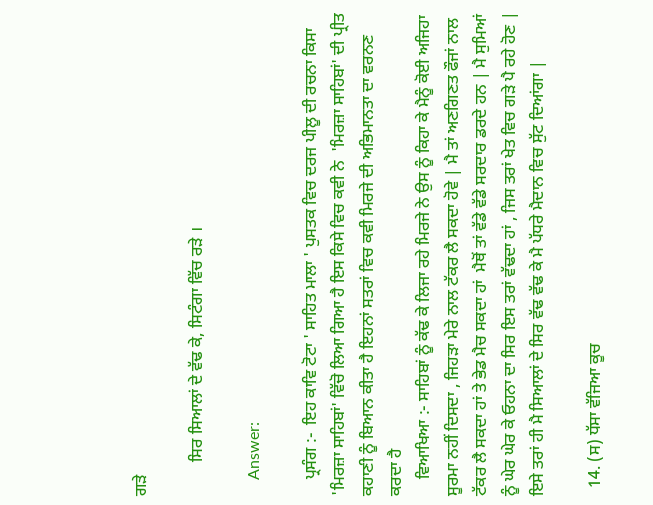ਗੜੇ

        ਸਿਰ ਸਿਆਲਾਂ ਦੇ ਵੱਢ ਕੇ, ਸਿਟੰਗਾ ਵਿੱਚ ਰੜੇ ।

    Answer:

    ਪ੍ਰਸੰਗ :-  ਇਹ ਕਾਵਿ ਟੋਟਾ ' ਸਾਹਿਤ ਮਾਲਾ ' ਪੁਸਤਕ ਵਿਚ ਦਰਜ ਪੀਲੂ ਦੀ ਰਚਨਾ ਕਿਸਾ 'ਮਿਰਜ਼ਾ ਸਾਹਿਬਾਂ' ਵਿੱਚੋ ਲਿਆ ਗਿਆ ਹੈ ਇਸ ਕਿਸੇ ਵਿਚ ਕਵੀ ਨੇ  'ਮਿਰਜ਼ਾ ਸਾਹਿਬਾਂ' ਦੀ ਪ੍ਰੀਤ ਕਹਾਣੀ ਨੂੰ ਬਿਆਨ ਕੀਤਾ ਹੈ ਇਹਨਾਂ ਸਤਰਾਂ ਵਿਚ ਕਵੀ ਮਿਰਜੇ ਦੀ ਅਭਿਮਾਨਤਾ ਦਾ ਵਰਨਣ ਕਰਦਾ ਹੈ
    ਵਿਆਖਿਆ :- ਸਾਹਿਬਾਂ ਨੂੰ ਕੱਢ ਕੇ ਲਿਜਾ ਰਹੇ ਮਿਰਜੇ ਨੇ ਉਸ ਨੂੰ ਕਿਹਾ ਕੇ ਮੈਨੂੰ ਕੋਈ ਅਜਿਹਾ ਸੂਰਮਾ ਨਹੀਂ ਦਿਸਦਾ , ਜਿਹੜਾ ਮੇਰੇ ਨਾਲ ਟੱਕਰ ਲੈ ਸਕਦਾ ਹੋਵੇ | ਮੈ ਤਾਂ ਅਣਗਿਣਤ ਫੌਜਾਂ ਨਾਲ ਟੱਕਰ ਲੈ ਸਕਦਾ ਹਾਂ ਤੇ ਭੇਡ ਮੈਚ ਸਕਦਾ ਹਾਂ  ਮੈਥੋਂ ਤਾਂ ਵੱਡੇ ਵੱਡੇ ਸਰਦਾਰ ਡਰਦੇ ਹਨ | ਮੈ ਸੁਮਿਆਂ ਨੂੰ ਘੇਰ ਘੇਰ ਕੇ ਓਹਨਾ ਦਾ ਸਿਰ ਇਸ ਤਰਾਂ ਵੱਢਦਾ ਹਾਂ , ਜਿਸ ਤਰਾਂ ਖੇਤ ਵਿਚ ਗੜੇ ਪੈ ਰਹੇ ਹੋਣ | ਇਸੇ ਤਰਾਂ ਹੀ ਮੈ ਸਿਆਲਾਂ ਦੇ ਸਿਰ ਵੱਢ ਵੱਢ ਕੇ ਮੈ ਪੱਧਰੇ ਮੈਦਾਨ ਵਿਚ ਸੁੱਟ ਦਿਆਂਗਾ |

  14. (ਸ) ਧੱਸਾ ਵੱਜਿਆ ਕੂਚ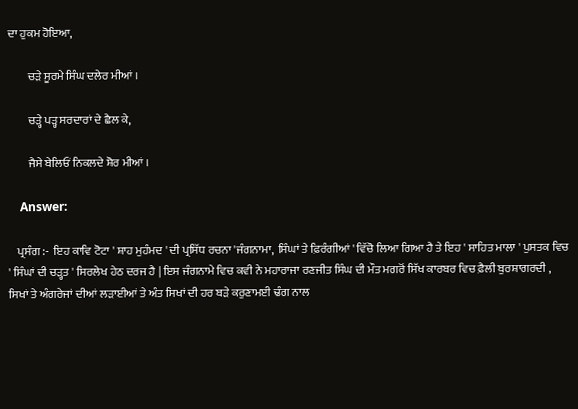ਦਾ ਹੁਕਮ ਹੋਇਆ,

         ਚੜੇ ਸੂਰਮੇ ਸਿੰਘ ਦਲੇਰ ਮੀਆਂ ।

         ਚੜ੍ਹੇ ਪੜ੍ਹ ਸਰਦਾਰਾਂ ਦੇ ਛੈਲ ਕੇ,

         ਜੈਸੇ ਬੇਲਿਓਂ ਨਿਕਲਦੇ ਸ਼ੋਰ ਮੀਆਂ ।

    Answer:

    ਪ੍ਰਸੰਗ :-  ਇਹ ਕਾਵਿ ਟੋਟਾ ' ਸ਼ਾਹ ਮੁਹੰਮਦ ' ਦੀ ਪ੍ਰਸਿੱਧ ਰਚਨਾ 'ਜੰਗਨਾਮਾ,  ਸਿੰਘਾਂ ਤੇ ਫ਼ਿਰੰਗੀਆਂ ' ਵਿੱਚੋ ਲਿਆ ਗਿਆ ਹੈ ਤੇ ਇਹ ' ਸਾਹਿਤ ਮਾਲਾ ' ਪੁਸਤਕ ਵਿਚ ' ਸਿੰਘਾਂ ਦੀ ਚੜ੍ਹਤ ' ਸਿਰਲੇਖ ਹੇਠ ਦਰਜ ਹੈ | ਇਸ ਜੰਗਨਾਮੇ ਵਿਚ ਕਵੀ ਨੇ ਮਹਾਰਾਜਾ ਰਣਜੀਤ ਸਿੰਘ ਦੀ ਮੌਤ ਮਗਰੋਂ ਸਿੱਖ ਕਾਰਬਰ ਵਿਚ ਫ਼ੈਲੀ ਬੁਰਸ਼ਾਗਰਦੀ , ਸਿਖਾਂ ਤੇ ਅੰਗਰੇਜਾਂ ਦੀਆਂ ਲੜਾਈਆਂ ਤੇ ਅੰਤ ਸਿਖਾਂ ਦੀ ਹਰ ਬੜੇ ਕਰੁਣਾਮਈ ਢੰਗ ਨਾਲ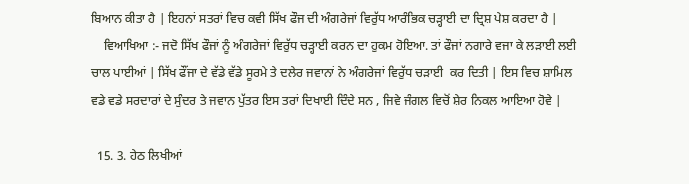ਬਿਆਨ ਕੀਤਾ ਹੈ | ਇਹਨਾਂ ਸਤਰਾਂ ਵਿਚ ਕਵੀ ਸਿੱਖ ਫੌਜ ਦੀ ਅੰਗਰੇਜਾਂ ਵਿਰੁੱਧ ਆਰੰਭਿਕ ਚੜ੍ਹਾਈ ਦਾ ਦ੍ਰਿਸ਼ ਪੇਸ਼ ਕਰਦਾ ਹੈ |
    ਵਿਆਖਿਆ :- ਜਦੋ ਸਿੱਖ ਫੌਜਾਂ ਨੂੰ ਅੰਗਰੇਜਾਂ ਵਿਰੁੱਧ ਚੜ੍ਹਾਈ ਕਰਨ ਦਾ ਹੁਕਮ ਹੋਇਆ. ਤਾਂ ਫੌਜਾਂ ਨਗਾਰੇ ਵਜਾ ਕੇ ਲੜਾਈ ਲਈ ਚਾਲ ਪਾਈਆਂ | ਸਿੱਖ ਫੌਂਜਾ ਦੇ ਵੱਡੇ ਵੱਡੇ ਸੂਰਮੇ ਤੇ ਦਲੇਰ ਜਵਾਨਾਂ ਨੇ ਅੰਗਰੇਜਾਂ ਵਿਰੁੱਧ ਚੜਾਈ  ਕਰ ਦਿਤੀ | ਇਸ ਵਿਚ ਸ਼ਾਮਿਲ ਵਡੇ ਵਡੇ ਸਰਦਾਰਾਂ ਦੇ ਸੁੰਦਰ ਤੇ ਜਵਾਨ ਪੁੱਤਰ ਇਸ ਤਰਾਂ ਦਿਖਾਈ ਦਿੰਦੇ ਸਨ , ਜਿਵੇ ਜੰਗਲ ਵਿਚੋਂ ਸ਼ੇਰ ਨਿਕਲ ਆਇਆ ਹੋਵੇ |

  15. 3. ਹੇਠ ਲਿਖੀਆਂ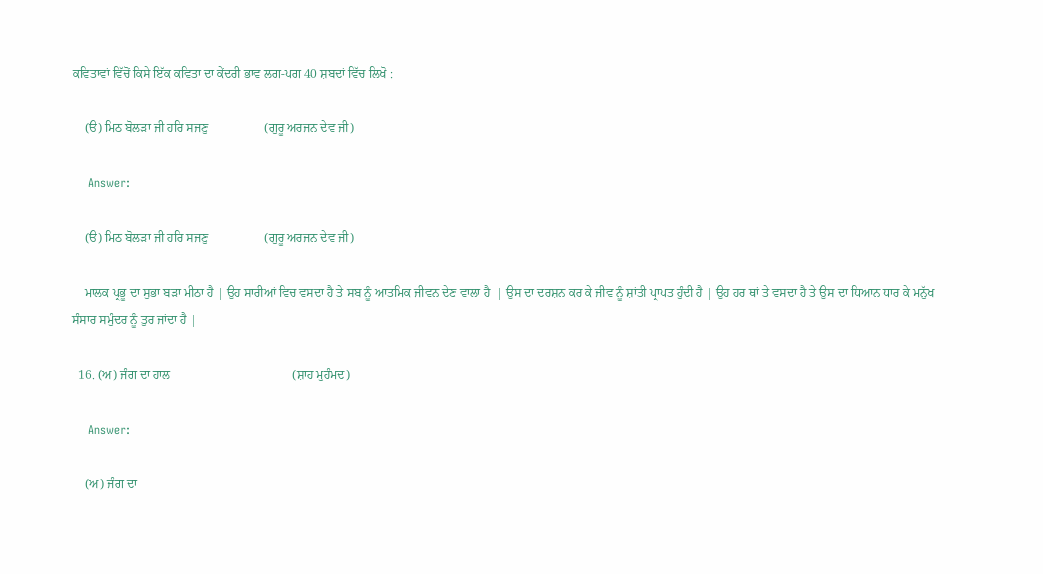ਕਵਿਤਾਵਾਂ ਵਿੱਚੋਂ ਕਿਸੇ ਇੱਕ ਕਵਿਤਾ ਦਾ ਕੇਂਦਰੀ ਭਾਵ ਲਗ-ਪਗ 40 ਸ਼ਬਦਾਂ ਵਿੱਚ ਲਿਖੋ :

    (ੳ) ਮਿਠ ਬੋਲੜਾ ਜੀ ਹਰਿ ਸਜਣੁ                  (ਗੁਰੂ ਅਰਜਨ ਦੇਵ ਜੀ)

    Answer:

    (ੳ) ਮਿਠ ਬੋਲੜਾ ਜੀ ਹਰਿ ਸਜਣੁ                  (ਗੁਰੂ ਅਰਜਨ ਦੇਵ ਜੀ)

    ਮਾਲਕ ਪ੍ਰਭੂ ਦਾ ਸੁਭਾ ਬੜਾ ਮੀਠਾ ਹੈ | ਉਹ ਸਾਰੀਆਂ ਵਿਚ ਵਸਦਾ ਹੈ ਤੇ ਸਬ ਨੂੰ ਆਤਮਿਕ ਜੀਵਨ ਦੇਣ ਵਾਲਾ ਹੈ  | ਉਸ ਦਾ ਦਰਸ਼ਨ ਕਰ ਕੇ ਜੀਵ ਨੂੰ ਸ਼ਾਂਤੀ ਪ੍ਰਾਪਤ ਹੁੰਦੀ ਹੈ | ਉਹ ਹਰ ਥਾਂ ਤੇ ਵਸਦਾ ਹੈ ਤੇ ਉਸ ਦਾ ਧਿਆਨ ਧਾਰ ਕੇ ਮਨੁੱਖ ਸੰਸਾਰ ਸਮੁੰਦਰ ਨੂੰ ਤੁਰ ਜਾਂਦਾ ਹੈ |

  16. (ਅ) ਜੰਗ ਦਾ ਹਾਲ                                       (ਸ਼ਾਹ ਮੁਹੰਮਦ)

    Answer:

    (ਅ) ਜੰਗ ਦਾ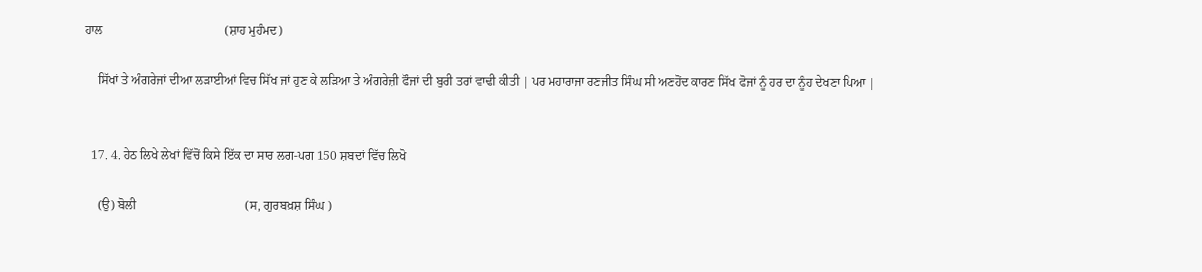ਹਾਲ                                       (ਸ਼ਾਹ ਮੁਹੰਮਦ)

    ਸਿੱਖਾਂ ਤੇ ਅੰਗਰੇਜਾਂ ਦੀਆ ਲੜਾਈਆਂ ਵਿਚ ਸਿੱਖ ਜਾਂ ਹੁਣ ਕੇ ਲੜਿਆ ਤੇ ਅੰਗਰੇਜ਼ੀ ਫੌਜਾਂ ਦੀ ਬੁਰੀ ਤਰਾਂ ਵਾਢੀ ਕੀਤੀ | ਪਰ ਮਹਾਰਾਜਾ ਰਣਜੀਤ ਸਿੰਘ ਸੀ ਅਣਹੋਂਦ ਕਾਰਣ ਸਿੱਖ ਫੋਜਾਂ ਨੂੰ ਹਰ ਦਾ ਨੂੰਹ ਦੇਖਣਾ ਪਿਆ |


  17. 4. ਹੇਠ ਲਿਖੇ ਲੇਖਾਂ ਵਿੱਚੋਂ ਕਿਸੇ ਇੱਕ ਦਾ ਸਾਰ ਲਗ-ਪਗ 150 ਸ਼ਬਦਾਂ ਵਿੱਚ ਲਿਖੋ

    (ਉ) ਬੋਲੀ                                   (ਸ, ਗੁਰਬਖ਼ਸ਼ ਸਿੰਘ )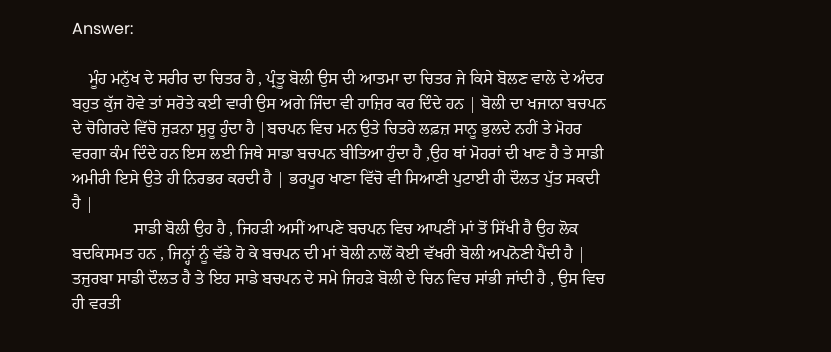Answer:

    ਮੂੰਹ ਮਨੁੱਖ ਦੇ ਸਰੀਰ ਦਾ ਚਿਤਰ ਹੈ , ਪ੍ਰੰਤੂ ਬੋਲੀ ਉਸ ਦੀ ਆਤਮਾ ਦਾ ਚਿਤਰ ਜੇ ਕਿਸੇ ਬੋਲਣ ਵਾਲੇ ਦੇ ਅੰਦਰ ਬਹੁਤ ਕੁੱਜ ਹੋਵੇ ਤਾਂ ਸਰੋਤੇ ਕਈ ਵਾਰੀ ਉਸ ਅਗੇ ਜਿੰਦਾ ਵੀ ਹਾਜ਼ਿਰ ਕਰ ਦਿੰਦੇ ਹਨ | ਬੋਲੀ ਦਾ ਖਜਾਨਾ ਬਚਪਨ ਦੇ ਚੋਗਿਰਦੇ ਵਿੱਚੋ ਜੁੜਨਾ ਸ਼ੁਰੂ ਹੁੰਦਾ ਹੈ |ਬਚਪਨ ਵਿਚ ਮਨ ਉਤੇ ਚਿਤਰੇ ਲਫ਼ਜ਼ ਸਾਨੂ ਭੁਲਦੇ ਨਹੀਂ ਤੇ ਮੋਹਰ ਵਰਗਾ ਕੰਮ ਦਿੰਦੇ ਹਨ ਇਸ ਲਈ ਜਿਥੇ ਸਾਡਾ ਬਚਪਨ ਬੀਤਿਆ ਹੁੰਦਾ ਹੈ ,ਉਹ ਥਾਂ ਮੋਹਰਾਂ ਦੀ ਖਾਣ ਹੈ ਤੇ ਸਾਡੀ ਅਮੀਰੀ ਇਸੇ ਉਤੇ ਹੀ ਨਿਰਭਰ ਕਰਦੀ ਹੈ | ਭਰਪੂਰ ਖਾਣਾ ਵਿੱਚੋ ਵੀ ਸਿਆਣੀ ਪੁਟਾਈ ਹੀ ਦੌਲਤ ਪੁੱਤ ਸਕਦੀ ਹੈ |
               ਸਾਡੀ ਬੋਲੀ ਉਹ ਹੈ , ਜਿਹੜੀ ਅਸੀਂ ਆਪਣੇ ਬਚਪਨ ਵਿਚ ਆਪਣੀਂ ਮਾਂ ਤੋਂ ਸਿੱਖੀ ਹੈ ਉਹ ਲੋਕ ਬਦਕਿਸਮਤ ਹਨ , ਜਿਨ੍ਹਾਂ ਨੂੰ ਵੱਡੇ ਹੋ ਕੇ ਬਚਪਨ ਦੀ ਮਾਂ ਬੋਲੀ ਨਾਲੋਂ ਕੋਈ ਵੱਖਰੀ ਬੋਲੀ ਅਪਨੋਣੀ ਪੈਂਦੀ ਹੈ | ਤਜੁਰਬਾ ਸਾਡੀ ਦੌਲਤ ਹੈ ਤੇ ਇਹ ਸਾਡੇ ਬਚਪਨ ਦੇ ਸਮੇ ਜਿਹੜੇ ਬੋਲੀ ਦੇ ਚਿਨ ਵਿਚ ਸਾਂਭੀ ਜਾਂਦੀ ਹੈ , ਉਸ ਵਿਚ ਹੀ ਵਰਤੀ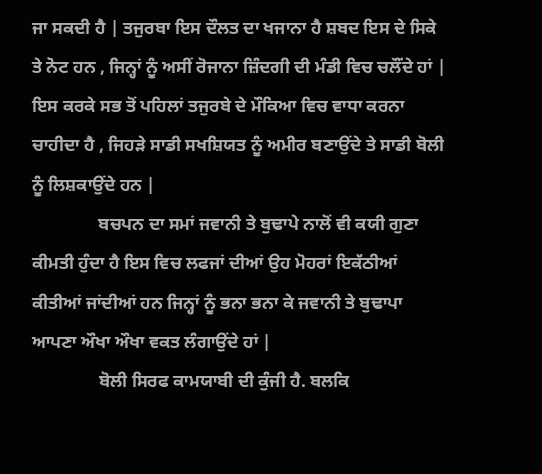ਜਾ ਸਕਦੀ ਹੈ | ਤਜੁਰਬਾ ਇਸ ਦੌਲਤ ਦਾ ਖਜਾਨਾ ਹੈ ਸ਼ਬਦ ਇਸ ਦੇ ਸਿਕੇ ਤੇ ਨੋਟ ਹਨ , ਜਿਨ੍ਹਾਂ ਨੂੰ ਅਸੀਂ ਰੋਜਾਨਾ ਜ਼ਿੰਦਗੀ ਦੀ ਮੰਡੀ ਵਿਚ ਚਲੌਂਦੇ ਹਾਂ | ਇਸ ਕਰਕੇ ਸਭ ਤੋਂ ਪਹਿਲਾਂ ਤਜੁਰਬੇ ਦੇ ਮੌਕਿਆ ਵਿਚ ਵਾਧਾ ਕਰਨਾ ਚਾਹੀਦਾ ਹੈ , ਜਿਹੜੇ ਸਾਡੀ ਸਖਸ਼ਿਯਤ ਨੂੰ ਅਮੀਰ ਬਣਾਉਂਦੇ ਤੇ ਸਾਡੀ ਬੋਲੀ ਨੂੰ ਲਿਸ਼ਕਾਉਂਦੇ ਹਨ |
               ਬਚਪਨ ਦਾ ਸਮਾਂ ਜਵਾਨੀ ਤੇ ਬੁਢਾਪੇ ਨਾਲੋਂ ਵੀ ਕਯੀ ਗੁਣਾ ਕੀਮਤੀ ਹੁੰਦਾ ਹੈ ਇਸ ਵਿਚ ਲਫਜਾਂ ਦੀਆਂ ਉਹ ਮੋਹਰਾਂ ਇਕੱਠੀਆਂ ਕੀਤੀਆਂ ਜਾਂਦੀਆਂ ਹਨ ਜਿਨ੍ਹਾਂ ਨੂੰ ਭਨਾ ਭਨਾ ਕੇ ਜਵਾਨੀ ਤੇ ਬੁਢਾਪਾ ਆਪਣਾ ਔਖਾ ਔਖਾ ਵਕਤ ਲੰਗਾਉਂਦੇ ਹਾਂ |
               ਬੋਲੀ ਸਿਰਫ ਕਾਮਯਾਬੀ ਦੀ ਕੁੰਜੀ ਹੈ. ਬਲਕਿ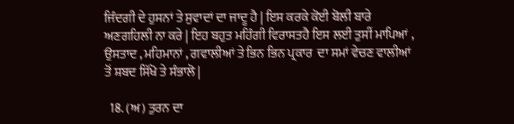ਜਿੰਦਗੀ ਦੇ ਹੁਸਨਾਂ ਤੇ ਸੁਵਾਦਾਂ ਦਾ ਜਾਦੂ ਹੈ | ਇਸ ਕਰਕੇ ਕੋਈ ਬੋਲੀ ਬਾਰੇ ਅਣਗਹਿਲੀ ਨਾ ਕਰੇ | ਇਹ ਬਹੁਤ ਮਹਿੰਗੀ ਵਿਰਾਸਤਹੈ ਇਸ ਲਈ ਤੁਸੀਂ ਮਾਪਿਆਂ , ਉਸਤਾਦ , ਮਹਿਮਾਨਾਂ , ਗਵਾਲੀਆਂ ਤੇ ਭਿਨ ਭਿਨ ਪ੍ਰਕਾਰ  ਦਾ ਸਮਾਂ ਵੇਚਣ ਵਾਲੀਆਂ ਤੋਂ ਸ਼ਬਦ ਸਿੱਖੋ ਤੇ ਸੰਭਾਲੋ |

  18. (ਅ) ਤੁਰਨ ਦਾ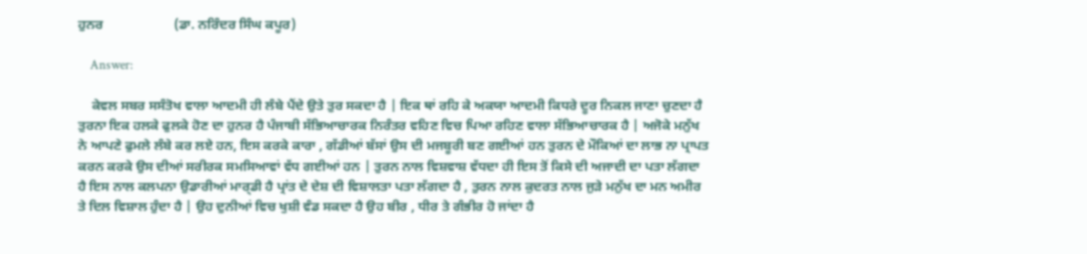ਹੁਨਰ                     (ਡਾ. ਨਰਿੰਦਰ ਸਿੰਘ ਕਪੂਰ)

    Answer:

    ਕੇਵਲ ਸਬਰ ਸਸੰਤੋਖ ਵਾਲਾ ਆਦਮੀ ਹੀ ਲੰਬੇ ਪੈਂਦੇ ਉਤੇ ਤੁਰ ਸਕਦਾ ਹੈ | ਇਕ ਥਾਂ ਰਹਿ ਕੇ ਅਕਯਾ ਆਦਮੀ ਕਿਧਰੇ ਦੂਰ ਨਿਕਲ ਜਾਣਾ ਚੁਣਦਾ ਹੈ  ਤੁਰਨਾ ਇਕ ਹਲਕੇ ਫੁਲਕੇ ਹੋਣ ਦਾ ਹੁਨਰ ਹੈ ਪੰਜਾਬੀ ਸੱਭਿਆਚਾਰਕ ਨਿਰੰਤਰ ਵਹਿਣ ਵਿਚ ਪਿਆ ਰਹਿਣ ਵਾਲਾ ਸੱਭਿਆਚਾਰਕ ਹੈ | ਅਜੋਕੇ ਮਨੁੱਖ ਨੇ ਆਪਣੇ ਫੁਮਲੇ ਲੰਬੇ ਕਰ ਲਏ ਹਨ, ਇਸ ਕਰਕੇ ਕਾਰਾ , ਗੱਡੀਆਂ ਬੱਸਾਂ ਉਸ ਦੀ ਮਜਬੂਰੀ ਬਣ ਗਈਆਂ ਹਨ ਤੁਰਨ ਦੇ ਮੌਕਿਆਂ ਦਾ ਲਾਭ ਨਾ ਪ੍ਰਾਪਤ ਕਰਨ ਕਰਕੇ ਉਸ ਦੀਆਂ ਸਰੀਰਕ ਸਮਸਿਆਵਾਂ ਵੱਧ ਗਈਆਂ ਹਨ | ਤੁਰਨ ਨਾਲ ਵਿਸ਼ਵਾਸ਼ ਵੱਧਦਾ ਹੀ ਇਸ ਤੋਂ ਕਿਸੇ ਦੀ ਅਜਾਦੀ ਦਾ ਪਤਾ ਲੱਗਦਾ ਹੈ ਇਸ ਨਾਲ ਕਲਪਨਾ ਉਡਾਰੀਆਂ ਮਾਰ੍ਡੀ ਹੈ ਪ੍ਰਾਂਤ ਦੇ ਦੇਸ਼ ਦੀ ਵਿਸ਼ਾਲਤਾ ਪਤਾ ਲੱਗਦਾ ਹੈ , ਤੁਰਨ ਨਾਲ ਕੁਦਰਤ ਨਾਲ ਜੁੜੇ ਮਨੁੱਖ ਦਾ ਮਨ ਅਮੀਰ ਤੇ ਦਿਲ ਵਿਸ਼ਾਲ ਹੁੰਦਾ ਹੈ | ਉਹ ਦੁਨੀਆਂ ਵਿਚ ਖੁਸ਼ੀ ਵੰਡ ਸਕਦਾ ਹੈ ਉਹ ਬੀਰ , ਧੀਰ ਤੇ ਗੰਭੀਰ ਹੋ ਜਾਂਦਾ ਹੈ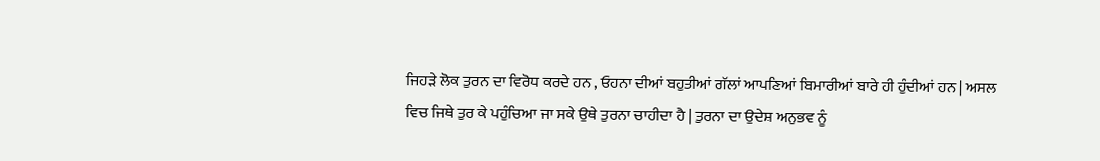ਜਿਹੜੇ ਲੋਕ ਤੁਰਨ ਦਾ ਵਿਰੋਧ ਕਰਦੇ ਹਨ , ਓਹਨਾ ਦੀਆਂ ਬਹੁਤੀਆਂ ਗੱਲਾਂ ਆਪਣਿਆਂ ਬਿਮਾਰੀਆਂ ਬਾਰੇ ਹੀ ਹੁੰਦੀਆਂ ਹਨ | ਅਸਲ ਵਿਚ ਜਿਥੇ ਤੁਰ ਕੇ ਪਹੁੰਚਿਆ ਜਾ ਸਕੇ ਉਥੇ ਤੁਰਨਾ ਚਾਹੀਦਾ ਹੈ | ਤੁਰਨਾ ਦਾ ਉਦੇਸ਼ ਅਨੁਭਵ ਨੂੰ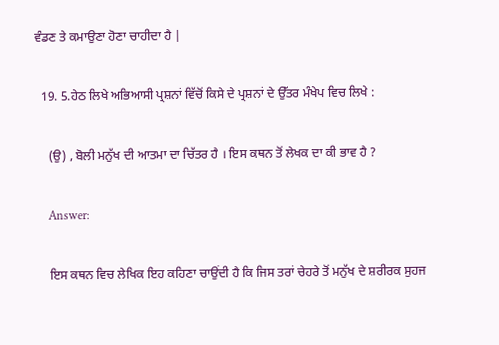ਵੰਡਣ ਤੇ ਕਮਾਉਣਾ ਹੋਣਾ ਚਾਹੀਦਾ ਹੈ |

  19. 5.ਹੇਠ ਲਿਖੇ ਅਭਿਆਸੀ ਪ੍ਰਸ਼ਨਾਂ ਵਿੱਚੋਂ ਕਿਸੇ ਦੇ ਪ੍ਰਸ਼ਨਾਂ ਦੇ ਉੱਤਰ ਮੰਖੇਪ ਵਿਚ ਲਿਖੇ :

    (ਉ) , ਬੋਲੀ ਮਨੁੱਖ ਦੀ ਆਤਮਾ ਦਾ ਚਿੱਤਰ ਹੈ । ਇਸ ਕਥਨ ਤੋਂ ਲੇਖਕ ਦਾ ਕੀ ਭਾਵ ਹੈ ?

    Answer:

    ਇਸ ਕਥਨ ਵਿਚ ਲੇਖਿਕ ਇਹ ਕਹਿਣਾ ਚਾਉਂਦੀ ਹੈ ਕਿ ਜਿਸ ਤਰਾਂ ਚੇਹਰੇ ਤੋਂ ਮਨੁੱਖ ਦੇ ਸ਼ਰੀਰਕ ਸੁਹਜ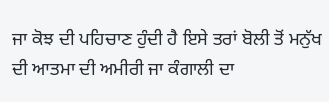ਜਾ ਕੋਝ ਦੀ ਪਹਿਚਾਣ ਹੁੰਦੀ ਹੈ ਇਸੇ ਤਰਾਂ ਬੋਲੀ ਤੋਂ ਮਨੁੱਖ ਦੀ ਆਤਮਾ ਦੀ ਅਮੀਰੀ ਜਾ ਕੰਗਾਲੀ ਦਾ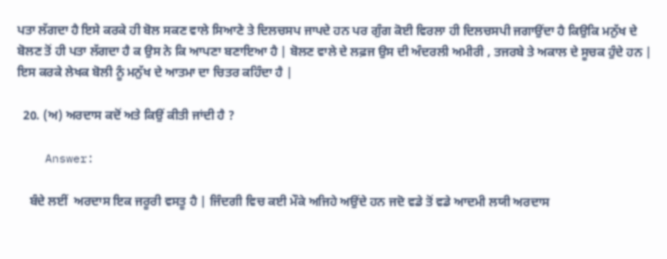ਪਤਾ ਲੱਗਦਾ ਹੈ ਇਸੇ ਕਰਕੇ ਹੀ ਬੋਲ ਸਕਣ ਵਾਲੇ ਸਿਆਣੇ ਤੇ ਦਿਲਚਸਪ ਜਾਪਦੇ ਹਨ ਪਰ ਗੁੰਗ ਕੋਈ ਵਿਰਲਾ ਹੀ ਦਿਲਚਸਪੀ ਜਗਾਉਂਦਾ ਹੈ ਕਿਉਕਿ ਮਨੁੱਖ ਦੇ ਬੋਲਣ ਤੋਂ ਹੀ ਪਤਾ ਲੱਗਦਾ ਹੈ ਕ ਉਸ ਨੇ ਕਿ ਆਪਣਾ ਬਣਾਇਆ ਹੈ | ਬੋਲਣ ਵਾਲੇ ਦੇ ਲਫ਼ਜ ਉਸ ਦੀ ਅੰਦਰਲੀ ਅਮੀਰੀ , ਤਜਰਬੇ ਤੇ ਅਕਾਲ ਦੇ ਸੂਚਕ ਹੁੰਦੇ ਹਨ | ਇਸ ਕਰਕੇ ਲੇਖਕ ਬੋਲੀ ਨੂੰ ਮਨੁੱਖ ਦੇ ਆਤਮਾ ਦਾ ਚਿਤਰ ਕਹਿੰਦਾ ਹੈ |

  20. (ਅ) ਅਰਦਾਸ ਕਦੋਂ ਅਤੇ ਕਿਉਂ ਕੀਤੀ ਜਾਂਦੀ ਹੈ ?

    Answer:

    ਬੰਦੇ ਲਈਂ  ਅਰਦਾਸ ਇਕ ਜਰੂਰੀ ਵਸਤੂ ਹੈ | ਜਿੰਦਗੀ ਵਿਚ ਕਈ ਮੌਕੇ ਅਜਿਹੇ ਅਉਂਦੇ ਹਨ ਜਦੋ ਵਡੇ ਤੋਂ ਵਡੇ ਆਦਮੀ ਲਯੀ ਅਰਦਾਸ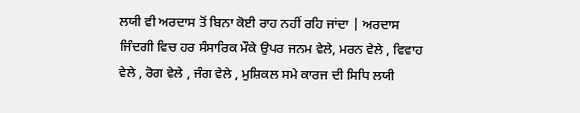ਲਯੀ ਵੀ ਅਰਦਾਸ ਤੋਂ ਬਿਨਾ ਕੋਈ ਰਾਹ ਨਹੀਂ ਰਹਿ ਜਾਂਦਾ | ਅਰਦਾਸ ਜਿੰਦਗੀ ਵਿਚ ਹਰ ਸੰਸਾਰਿਕ ਮੌਕੇ ਉਪਰ ਜਨਮ ਵੇਲੇ, ਮਰਨ ਵੇਲੇ , ਵਿਵਾਹ ਵੇਲੇ , ਰੋਗ ਵੇਲੇ , ਜੰਗ ਵੇਲੇ , ਮੁਸ਼ਿਕਲ ਸਮੇ ਕਾਰਜ ਦੀ ਸਿਧਿ ਲਯੀ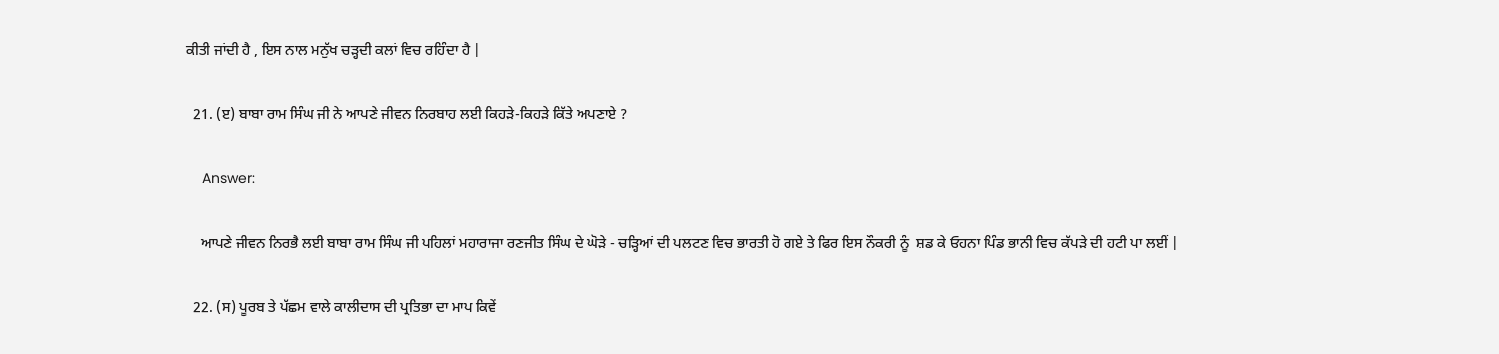ਕੀਤੀ ਜਾਂਦੀ ਹੈ , ਇਸ ਨਾਲ ਮਨੁੱਖ ਚੜ੍ਹਦੀ ਕਲਾਂ ਵਿਚ ਰਹਿੰਦਾ ਹੈ |

  21. (ੲ) ਬਾਬਾ ਰਾਮ ਸਿੰਘ ਜੀ ਨੇ ਆਪਣੇ ਜੀਵਨ ਨਿਰਬਾਹ ਲਈ ਕਿਹੜੇ-ਕਿਹੜੇ ਕਿੱਤੇ ਅਪਣਾਏ ?

    Answer:

    ਆਪਣੇ ਜੀਵਨ ਨਿਰਭੈ ਲਈ ਬਾਬਾ ਰਾਮ ਸਿੰਘ ਜੀ ਪਹਿਲਾਂ ਮਹਾਰਾਜਾ ਰਣਜੀਤ ਸਿੰਘ ਦੇ ਘੋੜੇ - ਚੜ੍ਹਿਆਂ ਦੀ ਪਲਟਣ ਵਿਚ ਭਾਰਤੀ ਹੋ ਗਏ ਤੇ ਫਿਰ ਇਸ ਨੌਕਰੀ ਨੂੰ  ਸ਼ਡ ਕੇ ਓਹਨਾ ਪਿੰਡ ਭਾਨੀ ਵਿਚ ਕੱਪੜੇ ਦੀ ਹਟੀ ਪਾ ਲਈਂ |

  22. (ਸ) ਪੂਰਬ ਤੇ ਪੱਛਮ ਵਾਲੇ ਕਾਲੀਦਾਸ ਦੀ ਪ੍ਰਤਿਭਾ ਦਾ ਮਾਪ ਕਿਵੇਂ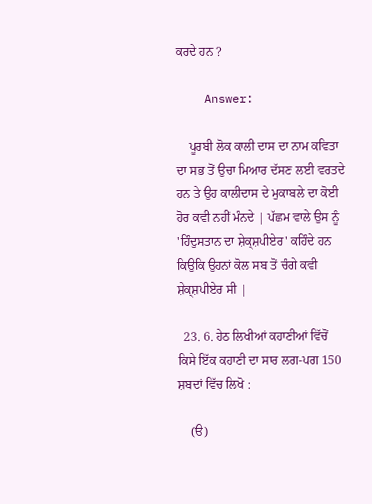ਕਰਦੇ ਹਨ ?

    Answer:

    ਪੂਰਬੀ ਲੋਕ ਕਾਲੀ ਦਾਸ ਦਾ ਨਾਮ ਕਵਿਤਾ ਦਾ ਸਭ ਤੋਂ ਉਚਾ ਮਿਆਰ ਦੱਸਣ ਲਈ ਵਰਤਦੇ ਹਨ ਤੇ ਉਹ ਕਾਲੀਦਾਸ ਦੇ ਮੁਕਾਬਲੇ ਦਾ ਕੋਈ ਹੋਰ ਕਵੀ ਨਹੀਂ ਮੰਨਦੇ | ਪੱਛਮ ਵਾਲੇ ਉਸ ਨੂੰ 'ਹਿੰਦੁਸਤਾਨ ਦਾ ਸ਼ੇਕ੍ਸ਼ਪੀਏਰ' ਕਹਿੰਦੇ ਹਨ ਕਿਉਕਿ ਉਹਨਾਂ ਕੋਲ ਸਬ ਤੋਂ ਚੰਗੇ ਕਵੀ  ਸ਼ੇਕ੍ਸ਼ਪੀਏਰ ਸੀ |

  23. 6. ਹੇਠ ਲਿਖੀਆਂ ਕਹਾਣੀਆਂ ਵਿੱਚੋਂ ਕਿਸੇ ਇੱਕ ਕਹਾਣੀ ਦਾ ਸਾਰ ਲਗ-ਪਗ 150 ਸ਼ਬਦਾਂ ਵਿੱਚ ਲਿਖੋ :

    (ੳ)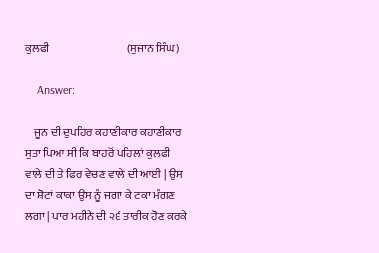ਕੁਲਫੀ                                  (ਸੁਜਾਨ ਸਿੰਘ)

    Answer:

    ਜੂਨ ਦੀ ਦੁਪਹਿਰ ਕਹਾਣੀਕਾਰ ਕਹਾਣੀਕਾਰ ਸੁਤਾ ਪਿਆ ਸੀ ਕਿ ਬਾਹਰੋਂ ਪਹਿਲਾਂ ਕੁਲਫੀ ਵਾਲੇ ਦੀ ਤੇ ਫਿਰ ਵੇਚਣ ਵਾਲੇ ਦੀ ਆਈ | ਉਸ ਦਾ ਸ਼ੋਟਾਂ ਕਾਕਾ ਉਸ ਨੂੰ ਜਗਾ ਕੇ ਟਕਾ ਮੰਗਣ ਲਗਾ | ਪਾਰ ਮਹੀਨੇ ਦੀ ੨੬ ਤਾਰੀਕ ਹੋਣ ਕਰਕੇ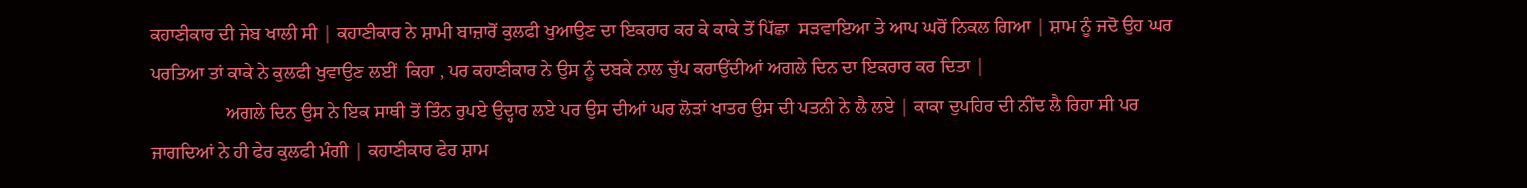ਕਹਾਣੀਕਾਰ ਦੀ ਜੇਬ ਖਾਲੀ ਸੀ | ਕਹਾਣੀਕਾਰ ਨੇ ਸ਼ਾਮੀ ਬਾਜ਼ਾਰੋਂ ਕੁਲਫੀ ਖੁਆਉਣ ਦਾ ਇਕਰਾਰ ਕਰ ਕੇ ਕਾਕੇ ਤੋਂ ਪਿੱਛਾ  ਸੜਵਾਇਆ ਤੇ ਆਪ ਘਰੋਂ ਨਿਕਲ ਗਿਆ | ਸ਼ਾਮ ਨੂੰ ਜਦੋ ਉਹ ਘਰ ਪਰਤਿਆ ਤਾਂ ਕਾਕੇ ਨੇ ਕੁਲਫੀ ਖੁਵਾਉਣ ਲਈਂ  ਕਿਹਾ , ਪਰ ਕਹਾਣੀਕਾਰ ਨੇ ਉਸ ਨੂੰ ਦਬਕੇ ਨਾਲ ਚੁੱਪ ਕਰਾਉਂਦੀਆਂ ਅਗਲੇ ਦਿਨ ਦਾ ਇਕਰਾਰ ਕਰ ਦਿਤਾ |
                ਅਗਲੇ ਦਿਨ ਉਸ ਨੇ ਇਕ ਸਾਥੀ ਤੋਂ ਤਿੰਨ ਰੁਪਏ ਉਦ੍ਹਾਰ ਲਏ ਪਰ ਉਸ ਦੀਆਂ ਘਰ ਲੋੜਾਂ ਖਾਤਰ ਉਸ ਦੀ ਪਤਨੀ ਨੇ ਲੈ ਲਏ | ਕਾਕਾ ਦੁਪਹਿਰ ਦੀ ਨੀਂਦ ਲੈ ਰਿਹਾ ਸੀ ਪਰ ਜਾਗਦਿਆਂ ਨੇ ਹੀ ਫੇਰ ਕੁਲਫੀ ਮੰਗੀ | ਕਹਾਣੀਕਾਰ ਫੇਰ ਸ਼ਾਮ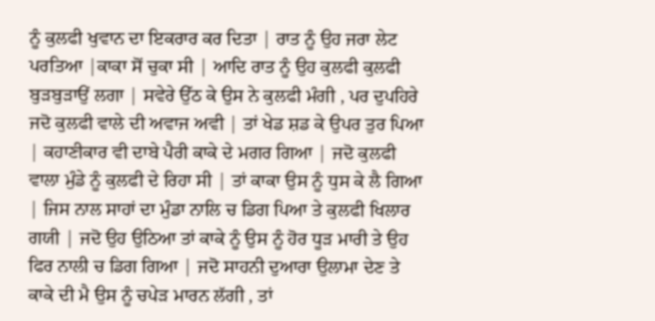ਨੂੰ ਕੁਲਫੀ ਖੁਵਾਨ ਦਾ ਇਕਰਾਰ ਕਰ ਦਿਤਾ | ਰਾਤ ਨੂੰ ਉਹ ਜਰਾ ਲੇਟ ਪਰਤਿਆ |ਕਾਕਾ ਸੋਂ ਚੁਕਾ ਸੀ | ਆਦਿ ਰਾਤ ਨੂੰ ਉਹ ਕੁਲਫੀ ਕੁਲਫੀ ਬੁੜਬੁੜਾਉਂ ਲਗਾ | ਸਵੇਰੇ ਉੱਠ ਕੇ ਉਸ ਨੇ ਕੁਲਫੀ ਮੰਗੀ , ਪਰ ਦੁਪਹਿਰੇ ਜਦੋ ਕੁਲਫੀ ਵਾਲੇ ਦੀ ਅਵਾਜ ਅਵੀ | ਤਾਂ ਖੇਡ ਸ਼ਡ ਕੇ ਉਪਰ ਤੁਰ ਪਿਆ | ਕਹਾਣੀਕਾਰ ਵੀ ਦਾਬੇ ਪੈਰੀ ਕਾਕੇ ਦੇ ਮਗਰ ਗਿਆ | ਜਦੋ ਕੁਲਫੀ ਵਾਲਾ ਮੁੰਡੇ ਨੂੰ ਕੁਲਫੀ ਦੇ ਰਿਹਾ ਸੀ | ਤਾਂ ਕਾਕਾ ਉਸ ਨੂੰ ਧੁਸ ਕੇ ਲੈ ਗਿਆ | ਜਿਸ ਨਾਲ ਸਾਹਾਂ ਦਾ ਮੁੰਡਾ ਨਾਲਿ ਚ ਡਿਗ ਪਿਆ ਤੇ ਕੁਲਫੀ ਖਿਲਾਰ ਗਯੀ | ਜਦੋ ਉਹ ਉਠਿਆ ਤਾਂ ਕਾਕੇ ਨੂੰ ਉਸ ਨੂੰ ਹੋਰ ਧੂਡ਼ ਮਾਰੀ ਤੇ ਉਹ ਫਿਰ ਨਾਲੀ ਚ ਡਿਗ ਗਿਆ | ਜਦੋ ਸਾਹਨੀ ਦੁਆਰਾ ਉਲਾਮਾ ਦੇਣ ਤੇ ਕਾਕੇ ਦੀ ਮੈ ਉਸ ਨੂੰ ਚਪੇੜ ਮਾਰਨ ਲੱਗੀ , ਤਾਂ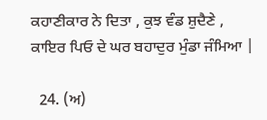ਕਹਾਣੀਕਾਰ ਨੇ ਦਿਤਾ , ਕੁਝ ਵੰਡ ਸ਼ੁਦੈਣੇ , ਕਾਇਰ ਪਿਓ ਦੇ ਘਰ ਬਹਾਦੁਰ ਮੁੰਡਾ ਜੰਮਿਆ |

  24. (ਅ)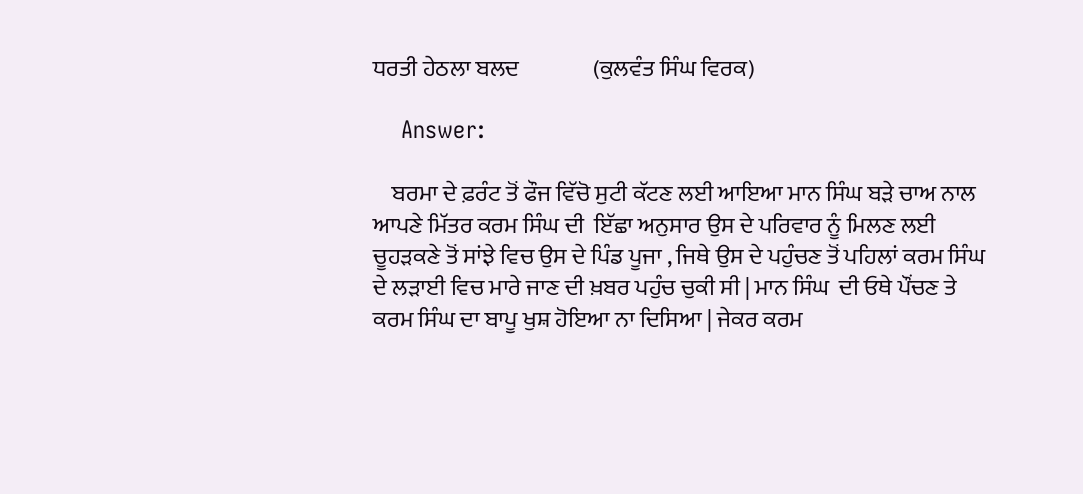ਧਰਤੀ ਹੇਠਲਾ ਬਲਦ                (ਕੁਲਵੰਤ ਸਿੰਘ ਵਿਰਕ)

    Answer:

    ਬਰਮਾ ਦੇ ਫ਼ਰੰਟ ਤੋਂ ਫੌਜ ਵਿੱਚੋ ਸੁਟੀ ਕੱਟਣ ਲਈ ਆਇਆ ਮਾਨ ਸਿੰਘ ਬੜੇ ਚਾਅ ਨਾਲ ਆਪਣੇ ਮਿੱਤਰ ਕਰਮ ਸਿੰਘ ਦੀ  ਇੱਛਾ ਅਨੁਸਾਰ ਉਸ ਦੇ ਪਰਿਵਾਰ ਨੂੰ ਮਿਲਣ ਲਈ ਚੂਹੜਕਣੇ ਤੋਂ ਸਾਂਝੇ ਵਿਚ ਉਸ ਦੇ ਪਿੰਡ ਪੂਜਾ , ਜਿਥੇ ਉਸ ਦੇ ਪਹੁੰਚਣ ਤੋਂ ਪਹਿਲਾਂ ਕਰਮ ਸਿੰਘ ਦੇ ਲੜਾਈ ਵਿਚ ਮਾਰੇ ਜਾਣ ਦੀ ਖ਼ਬਰ ਪਹੁੰਚ ਚੁਕੀ ਸੀ | ਮਾਨ ਸਿੰਘ  ਦੀ ਓਥੇ ਪੌਂਚਣ ਤੇ ਕਰਮ ਸਿੰਘ ਦਾ ਬਾਪੂ ਖੁਸ਼ ਹੋਇਆ ਨਾ ਦਿਸਿਆ | ਜੇਕਰ ਕਰਮ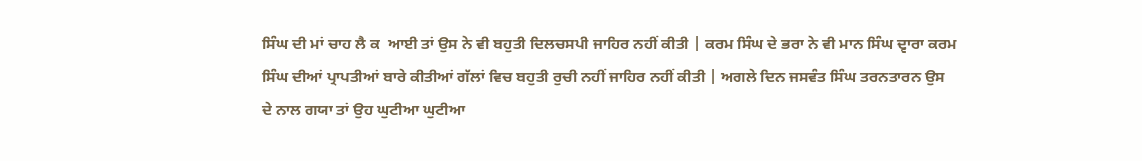ਸਿੰਘ ਦੀ ਮਾਂ ਚਾਹ ਲੈ ਕ  ਆਈ ਤਾਂ ਉਸ ਨੇ ਵੀ ਬਹੁਤੀ ਦਿਲਚਸਪੀ ਜਾਹਿਰ ਨਹੀਂ ਕੀਤੀ | ਕਰਮ ਸਿੰਘ ਦੇ ਭਰਾ ਨੇ ਵੀ ਮਾਨ ਸਿੰਘ ਦ੍ਵਾਰਾ ਕਰਮ ਸਿੰਘ ਦੀਆਂ ਪ੍ਰਾਪਤੀਆਂ ਬਾਰੇ ਕੀਤੀਆਂ ਗੱਲਾਂ ਵਿਚ ਬਹੁਤੀ ਰੁਚੀ ਨਹੀਂ ਜਾਹਿਰ ਨਹੀਂ ਕੀਤੀ | ਅਗਲੇ ਦਿਨ ਜਸਵੰਤ ਸਿੰਘ ਤਰਨਤਾਰਨ ਉਸ ਦੇ ਨਾਲ ਗਯਾ ਤਾਂ ਉਹ ਘੁਟੀਆ ਘੁਟੀਆ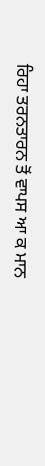ਰਿਹਾ ਤਰਨਤਾਰਨ ਤੋਂ ਵਾਪਸ ਆ ਕ ਮਾਨ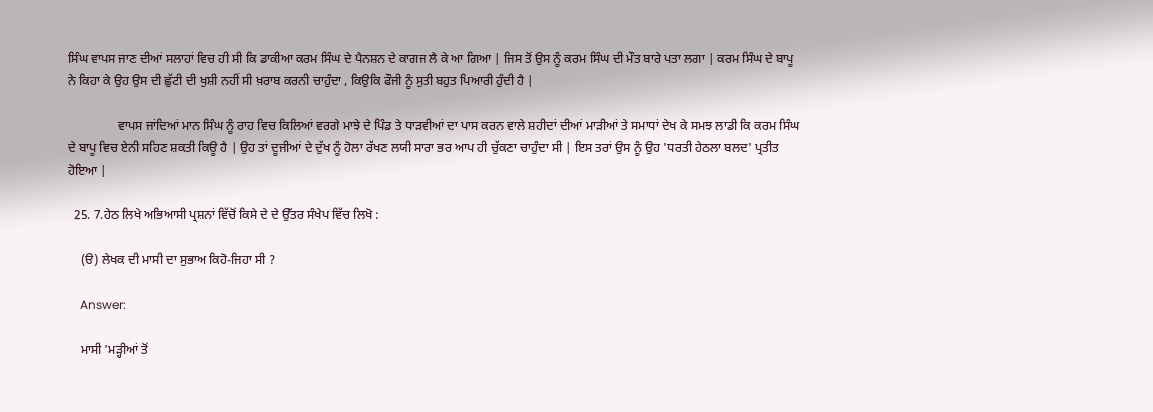ਸਿੰਘ ਵਾਪਸ ਜਾਣ ਦੀਆਂ ਸਲਾਹਾਂ ਵਿਚ ਹੀ ਸੀ ਕਿ ਡਾਕੀਆ ਕਰਮ ਸਿੰਘ ਦੇ ਪੈਨਸ਼ਨ ਦੇ ਕਾਗਜ ਲੈ ਕੇ ਆ ਗਿਆ | ਜਿਸ ਤੋਂ ਉਸ ਨੂੰ ਕਰਮ ਸਿੰਘ ਦੀ ਮੌਤ ਬਾਰੇ ਪਤਾ ਲਗਾ | ਕਰਮ ਸਿੰਘ ਦੇ ਬਾਪੂ ਨੇ ਕਿਹਾ ਕੇ ਉਹ ਉਸ ਦੀ ਛੁੱਟੀ ਦੀ ਖੁਸ਼ੀ ਨਹੀਂ ਸੀ ਖ਼ਰਾਬ ਕਰਨੀ ਚਾਹੁੰਦਾ , ਕਿਉਕਿ ਫੌਜੀ ਨੂੰ ਸੁਤੀ ਬਹੁਤ ਪਿਆਰੀ ਹੁੰਦੀ ਹੈ |

                ਵਾਪਸ ਜਾਂਦਿਆਂ ਮਾਨ ਸਿੰਘ ਨੂੰ ਰਾਹ ਵਿਚ ਕਿਲਿਆਂ ਵਰਗੇ ਮਾਝੇ ਦੇ ਪਿੰਡ ਤੇ ਧਾੜਵੀਆਂ ਦਾ ਪਾਸ ਕਰਨ ਵਾਲੇ ਸ਼ਹੀਦਾਂ ਦੀਆਂ ਮਾੜੀਆਂ ਤੇ ਸਮਾਧਾਂ ਦੇਖ ਕੇ ਸਮਝ ਲਾਡੀ ਕਿ ਕਰਮ ਸਿੰਘ ਦੇ ਬਾਪੂ ਵਿਚ ਏਨੀ ਸਹਿਣ ਸ਼ਕਤੀ ਕਿਊ ਹੈ | ਉਹ ਤਾਂ ਦੂਜੀਆਂ ਦੇ ਦੁੱਖ ਨੂੰ ਹੋਲਾ ਰੱਖਣ ਲਯੀ ਸਾਰਾ ਭਰ ਆਪ ਹੀ ਚੁੱਕਣਾ ਚਾਹੁੰਦਾ ਸੀ | ਇਸ ਤਰਾਂ ਉਸ ਨੂੰ ਉਹ 'ਧਰਤੀ ਹੇਠਲਾ ਬਲਦ' ਪ੍ਰਤੀਤ ਹੋਇਆ |

  25. 7.ਹੇਠ ਲਿਖੇ ਅਭਿਆਸੀ ਪ੍ਰਸ਼ਨਾਂ ਵਿੱਚੋਂ ਕਿਸੇ ਦੇ ਦੇ ਉੱਤਰ ਸੰਖੇਪ ਵਿੱਚ ਲਿਖੋ :

    (ੳ) ਲੇਖਕ ਦੀ ਮਾਸੀ ਦਾ ਸੁਭਾਅ ਕਿਹੋ-ਜਿਹਾ ਸੀ ?

    Answer:

    ਮਾਸੀ 'ਮੜ੍ਹੀਆਂ ਤੋਂ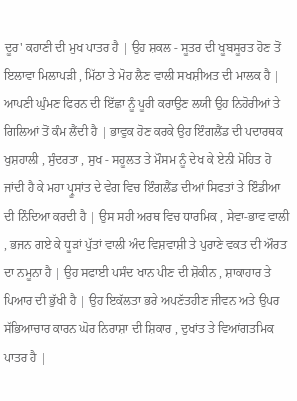ਦੂਰ' ਕਹਾਣੀ ਦੀ ਮੁਖ ਪਾਤਰ ਹੈ | ਉਹ ਸ਼ਕਲ - ਸੂਤਰ ਦੀ ਖੂਬਸੂਰਤ ਹੋਣ ਤੋਂ ਇਲਾਵਾ ਮਿਲਾਪੜੀ , ਮਿੱਠਾ ਤੇ ਮੋਹ ਲੈਣ ਵਾਲੀ ਸਖਸ਼ੀਅਤ ਦੀ ਮਾਲਕ ਹੈ | ਆਪਣੀ ਘੁੰਮਣ ਫਿਰਨ ਦੀ ਇੱਛਾ ਨੂੰ ਪੂਰੀ ਕਰਾਉਣ ਲਯੀ ਉਹ ਨਿਹੋਰੀਆਂ ਤੇ ਗਿਲਿਆਂ ਤੋਂ ਕੰਮ ਲੈਂਦੀ ਹੈ | ਭਾਵੁਕ ਹੋਣ ਕਰਕੇ ਉਹ ਇੰਗਲੈਂਡ ਦੀ ਪਦਾਰਥਕ ਖੁਸ਼ਹਾਲੀ , ਸੁੰਦਰਤਾ , ਸੁਖ - ਸਹੂਲਤ ਤੇ ਮੌਸਮ ਨੂੰ ਦੇਖ ਕੇ ਏਨੀ ਮੋਹਿਤ ਹੋ ਜਾਂਦੀ ਹੈ ਕੇ ਮਹਾ ਪ੍ਰੂਸਾਂਤ ਦੇ ਵੇਗ ਵਿਚ ਇੰਗਲੈਂਡ ਦੀਆਂ ਸਿਫਤਾਂ ਤੇ ਇੰਡੀਆ ਦੀ ਨਿੰਦਿਆ ਕਰਦੀ ਹੈ | ਉਸ ਸਹੀ ਅਰਥ ਵਿਚ ਧਾਰਮਿਕ , ਸੇਵਾ-ਭਾਵ ਵਾਲੀ , ਭਜਨ ਗਏ ਕੇ ਧੂੜਾਂ ਪੁੱਤਾਂ ਵਾਲੀ ਅੰਦ ਵਿਸ਼ਵਾਸ਼ੀ ਤੇ ਪੁਰਾਣੇ ਵਕਤ ਦੀ ਔਰਤ ਦਾ ਨਮੂਨਾ ਹੈ | ਉਹ ਸਫਾਈ ਪਸੰਦ ਖਾਨ ਪੀਣ ਦੀ ਸ਼ੋਕੀਨ , ਸ਼ਾਕਾਹਾਰ ਤੇ ਪਿਆਰ ਦੀ ਭੁੱਖੀ ਹੈ | ਉਹ ਇਕੱਲਤਾ ਭਰੇ ਅਪਣੱਤਹੀਣ ਜੀਵਨ ਅਤੇ ਉਪਰ ਸੱਭਿਆਚਾਰ ਕਾਰਨ ਘੋਰ ਨਿਰਾਸ਼ਾ ਦੀ ਸ਼ਿਕਾਰ , ਦੁਖਾਂਤ ਤੇ ਵਿਆਂਗਤਮਿਕ ਪਾਤਰ ਹੈ |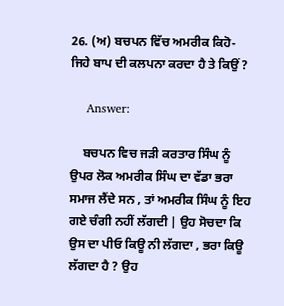26. (ਅ) ਬਚਪਨ ਵਿੱਚ ਅਮਰੀਕ ਕਿਹੋ-ਜਿਹੇ ਬਾਪ ਦੀ ਕਲਪਨਾ ਕਰਦਾ ਹੈ ਤੇ ਕਿਉਂ ?

    Answer:

    ਬਚਪਨ ਵਿਚ ਜੜੀ ਕਰਤਾਰ ਸਿੰਘ ਨੂੰ ਉਪਰ ਲੋਕ ਅਮਰੀਕ ਸਿੰਘ ਦਾ ਵੱਡਾ ਭਰਾ ਸਮਾਜ ਲੈਂਦੇ ਸਨ , ਤਾਂ ਅਮਰੀਕ ਸਿੰਘ ਨੂੰ ਇਹ ਗਏ ਚੰਗੀ ਨਹੀਂ ਲੱਗਦੀ | ਉਹ ਸੋਚਦਾ ਕਿ ਉਸ ਦਾ ਪੀਓ ਕਿਊ ਨੀ ਲੱਗਦਾ , ਭਰਾ ਕਿਊ ਲੱਗਦਾ ਹੈ ? ਉਹ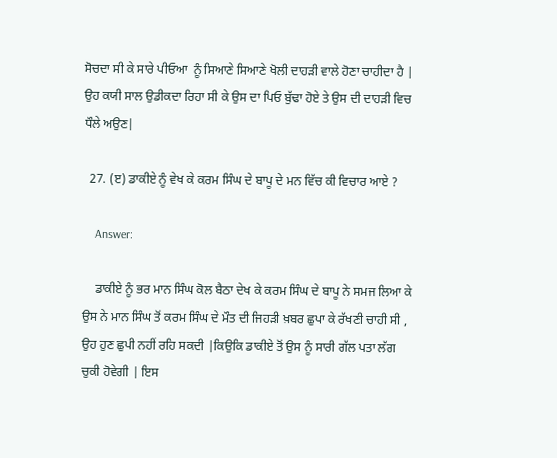ਸੋਚਦਾ ਸੀ ਕੇ ਸਾਰੇ ਪੀਓਆ  ਨੂੰ ਸਿਆਣੇ ਸਿਆਣੇ ਖੋਲੀ ਦਾਹੜੀ ਵਾਲੇ ਹੋਣਾ ਚਾਹੀਦਾ ਹੈ | ਉਹ ਕਯੀ ਸਾਲ ਉਡੀਕਦਾ ਰਿਹਾ ਸੀ ਕੇ ਉਸ ਦਾ ਪਿਓ ਬੁੱਢਾ ਹੋਏ ਤੇ ਉਸ ਦੀ ਦਾਹੜੀ ਵਿਚ ਧੌਲੇ ਅਉਣ|

  27. (ੲ) ਡਾਕੀਏ ਨੂੰ ਵੇਖ ਕੇ ਕਰਮ ਸਿੰਘ ਦੇ ਬਾਪੂ ਦੇ ਮਨ ਵਿੱਚ ਕੀ ਵਿਚਾਰ ਆਏ ?

    Answer:

    ਡਾਕੀਏ ਨੂੰ ਭਰ ਮਾਨ ਸਿੰਘ ਕੋਲ ਬੈਠਾ ਦੇਖ ਕੇ ਕਰਮ ਸਿੰਘ ਦੇ ਬਾਪੂ ਨੇ ਸਮਜ ਲਿਆ ਕੇ ਉਸ ਨੇ ਮਾਨ ਸਿੰਘ ਤੋਂ ਕਰਮ ਸਿੰਘ ਦੇ ਮੌਤ ਦੀ ਜਿਹੜੀ ਖ਼ਬਰ ਛੁਪਾ ਕੇ ਰੱਖਣੀ ਚਾਹੀ ਸੀ , ਉਹ ਹੁਣ ਛੁਪੀ ਨਹੀਂ ਰਹਿ ਸਕਦੀ |ਕਿਉਕਿ ਡਾਕੀਏ ਤੋਂ ਉਸ ਨੂੰ ਸਾਰੀ ਗੱਲ ਪਤਾ ਲੱਗ ਚੁਕੀ ਹੋਵੇਗੀ | ਇਸ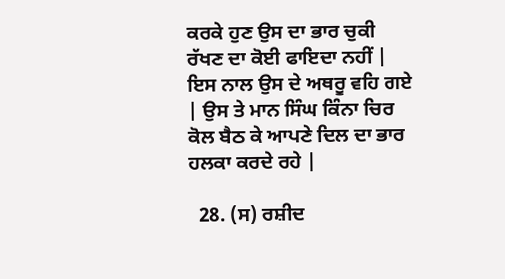ਕਰਕੇ ਹੁਣ ਉਸ ਦਾ ਭਾਰ ਚੁਕੀ ਰੱਖਣ ਦਾ ਕੋਈ ਫਾਇਦਾ ਨਹੀਂ | ਇਸ ਨਾਲ ਉਸ ਦੇ ਅਥਰੂ ਵਹਿ ਗਏ | ਉਸ ਤੇ ਮਾਨ ਸਿੰਘ ਕਿੰਨਾ ਚਿਰ ਕੋਲ ਬੈਠ ਕੇ ਆਪਣੇ ਦਿਲ ਦਾ ਭਾਰ ਹਲਕਾ ਕਰਦੇ ਰਹੇ |

  28. (ਸ) ਰਸ਼ੀਦ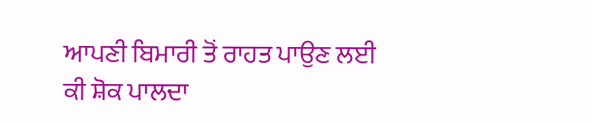ਆਪਣੀ ਬਿਮਾਰੀ ਤੋਂ ਰਾਹਤ ਪਾਉਣ ਲਈ ਕੀ ਸ਼ੋਕ ਪਾਲਦਾ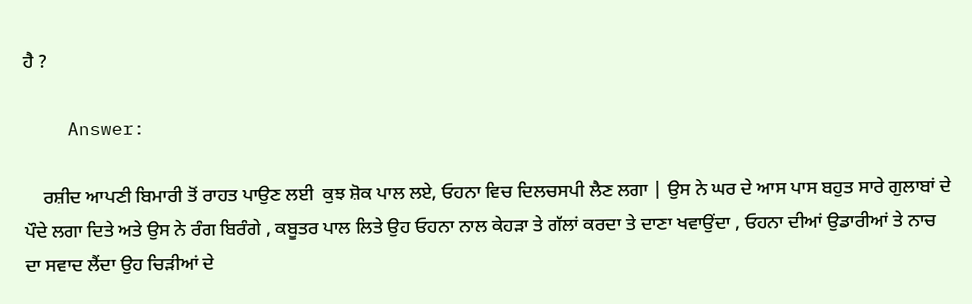ਹੈ ?

    Answer:

    ਰਸ਼ੀਦ ਆਪਣੀ ਬਿਮਾਰੀ ਤੋਂ ਰਾਹਤ ਪਾਉਣ ਲਈ  ਕੁਝ ਸ਼ੋਕ ਪਾਲ ਲਏ, ਓਹਨਾ ਵਿਚ ਦਿਲਚਸਪੀ ਲੈਣ ਲਗਾ | ਉਸ ਨੇ ਘਰ ਦੇ ਆਸ ਪਾਸ ਬਹੁਤ ਸਾਰੇ ਗੁਲਾਬਾਂ ਦੇ ਪੌਦੇ ਲਗਾ ਦਿਤੇ ਅਤੇ ਉਸ ਨੇ ਰੰਗ ਬਿਰੰਗੇ , ਕਬੂਤਰ ਪਾਲ ਲਿਤੇ ਉਹ ਓਹਨਾ ਨਾਲ ਕੇਹੜਾ ਤੇ ਗੱਲਾਂ ਕਰਦਾ ਤੇ ਦਾਣਾ ਖਵਾਉਂਦਾ , ਓਹਨਾ ਦੀਆਂ ਉਡਾਰੀਆਂ ਤੇ ਨਾਚ ਦਾ ਸਵਾਦ ਲੈਂਦਾ ਉਹ ਚਿੜੀਆਂ ਦੇ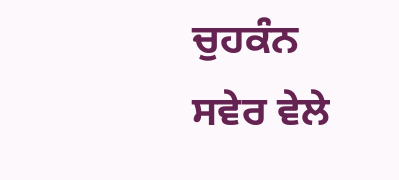ਚੁਹਕੰਨ ਸਵੇਰ ਵੇਲੇ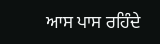ਆਸ ਪਾਸ ਰਹਿੰਦੇ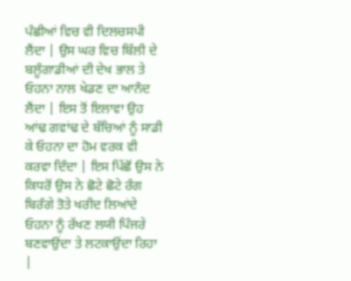ਪੰਛੀਆਂ ਵਿਚ ਵੀ ਦਿਲਚਸਪੀ ਲੈਂਦਾ | ਉਸ ਘਰ ਵਿਚ ਬਿੱਲੀ ਦੇ ਬਲੂੰਗਾਡੀਆਂ ਦੀ ਦੇਖ ਭਾਲ ਤੇ ਓਹਨਾ ਨਾਲ ਖੇਡਣ ਦਾ ਆਨੰਦ ਲੈਂਦਾ | ਇਸ ਤੋਂ ਇਲਾਵਾ ਉਹ ਆਂਢ ਗਵਾਂਢ ਦੇ ਬੱਚਿਆਂ ਨੂੰ ਸਾਡੀ ਕੇ ਓਹਨਾ ਦਾ ਹੋਮ ਵਰਕ ਵੀ ਕਰਵਾ ਦਿੰਦਾ | ਇਸ ਪਿੱਛੋਂ ਉਸ ਨੇ ਕਿਧਰੋਂ ਉਸ ਨੇ ਛੋਟੇ ਛੋਟੇ ਰੰਗ ਬਿਰੰਗੇ ਤੋਤੇ ਖਰੀਦ ਲਿਆਂਦੇ ਓਹਨਾ ਨੂੰ ਰੱਖਣ ਲਯੀ ਪਿੰਜਰੇ ਬਣਵਾਉਂਦਾ ਤੇ ਲਟਕਾਉਂਦਾ ਰਿਹਾ |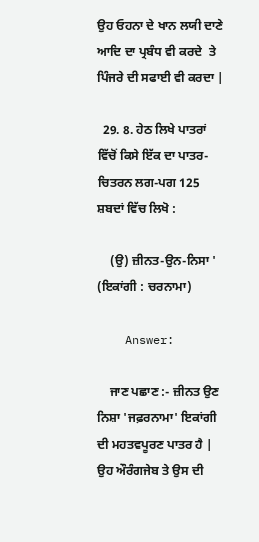ਉਹ ਓਹਨਾ ਦੇ ਖਾਨ ਲਯੀ ਦਾਣੇ ਆਦਿ ਦਾ ਪ੍ਰਬੰਧ ਵੀ ਕਰਦੇ  ਤੇ ਪਿੰਜਰੇ ਦੀ ਸਫਾਈ ਵੀ ਕਰਦਾ |

  29. 8. ਹੇਠ ਲਿਖੇ ਪਾਤਰਾਂ ਵਿੱਚੋਂ ਕਿਸੇ ਇੱਕ ਦਾ ਪਾਤਰ-ਚਿਤਰਨ ਲਗ-ਪਗ 125 ਸ਼ਬਦਾਂ ਵਿੱਚ ਲਿਖੋ :

    (ਉ) ਜ਼ੀਨਤ-ਉਨ-ਨਿਸਾ '            (ਇਕਾਂਗੀ : ਚਰਨਾਮਾ)

    Answer:

    ਜਾਣ ਪਛਾਣ :- ਜ਼ੀਨਤ ਉਣ ਨਿਸ਼ਾ 'ਜਫ਼ਰਨਾਮਾ' ਇਕਾਂਗੀ ਦੀ ਮਹਤਵਪੂਰਣ ਪਾਤਰ ਹੈ | ਉਹ ਔਰੰਗਜੇਬ ਤੇ ਉਸ ਦੀ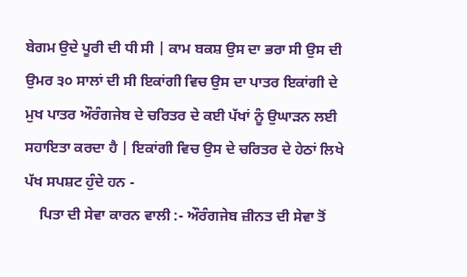ਬੇਗਮ ਉਦੇ ਪੂਰੀ ਦੀ ਧੀ ਸੀ | ਕਾਮ ਬਕਸ਼ ਉਸ ਦਾ ਭਰਾ ਸੀ ਉਸ ਦੀ ਉਮਰ ੩੦ ਸਾਲਾਂ ਦੀ ਸੀ ਇਕਾਂਗੀ ਵਿਚ ਉਸ ਦਾ ਪਾਤਰ ਇਕਾਂਗੀ ਦੇ ਮੁਖ ਪਾਤਰ ਔਰੰਗਜੇਬ ਦੇ ਚਰਿਤਰ ਦੇ ਕਈ ਪੱਖਾਂ ਨੂੰ ਉਘਾੜਨ ਲਈ ਸਹਾਇਤਾ ਕਰਦਾ ਹੈ | ਇਕਾਂਗੀ ਵਿਚ ਉਸ ਦੇ ਚਰਿਤਰ ਦੇ ਹੇਠਾਂ ਲਿਖੇ ਪੱਖ ਸਪਸ਼ਟ ਹੁੰਦੇ ਹਨ -
    ਪਿਤਾ ਦੀ ਸੇਵਾ ਕਾਰਨ ਵਾਲੀ :- ਔਰੰਗਜੇਬ ਜ਼ੀਨਤ ਦੀ ਸੇਵਾ ਤੋਂ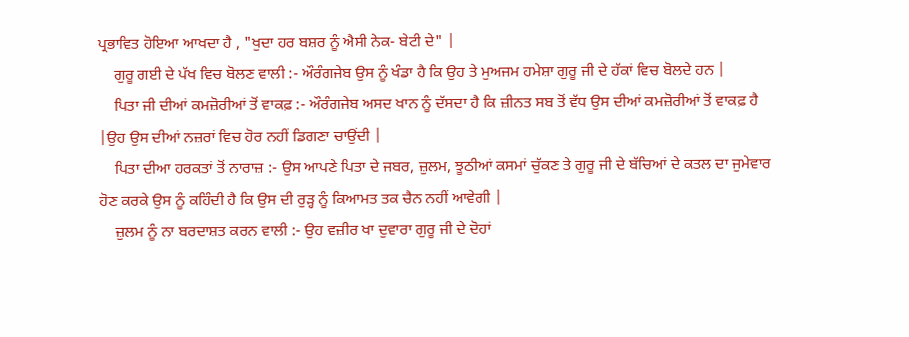ਪ੍ਰਭਾਵਿਤ ਹੋਇਆ ਆਖਦਾ ਹੈ , "ਖੁਦਾ ਹਰ ਬਸ਼ਰ ਨੂੰ ਐਸੀ ਨੇਕ- ਬੇਟੀ ਦੇ" |
    ਗੁਰੂ ਗਈ ਦੇ ਪੱਖ ਵਿਚ ਬੋਲਣ ਵਾਲੀ :- ਔਰੰਗਜੇਬ ਉਸ ਨੂੰ ਖੰਡਾ ਹੈ ਕਿ ਉਹ ਤੇ ਮੁਅਜਮ ਹਮੇਸ਼ਾ ਗੁਰੂ ਜੀ ਦੇ ਹੱਕਾਂ ਵਿਚ ਬੋਲਦੇ ਹਨ |
    ਪਿਤਾ ਜੀ ਦੀਆਂ ਕਮਜ਼ੋਰੀਆਂ ਤੋਂ ਵਾਕਫ਼ :- ਔਰੰਗਜੇਬ ਅਸਦ ਖਾਨ ਨੂੰ ਦੱਸਦਾ ਹੈ ਕਿ ਜ਼ੀਨਤ ਸਬ ਤੋਂ ਵੱਧ ਉਸ ਦੀਆਂ ਕਮਜ਼ੋਰੀਆਂ ਤੋਂ ਵਾਕਫ਼ ਹੈ |ਉਹ ਉਸ ਦੀਆਂ ਨਜ਼ਰਾਂ ਵਿਚ ਹੋਰ ਨਹੀਂ ਡਿਗਣਾ ਚਾਉਂਦੀ |
    ਪਿਤਾ ਦੀਆ ਹਰਕਤਾਂ ਤੋਂ ਨਾਰਾਜ਼ :- ਉਸ ਆਪਣੇ ਪਿਤਾ ਦੇ ਜਬਰ, ਜ਼ੁਲਮ, ਝੂਠੀਆਂ ਕਸਮਾਂ ਚੁੱਕਣ ਤੇ ਗੁਰੂ ਜੀ ਦੇ ਬੱਚਿਆਂ ਦੇ ਕਤਲ ਦਾ ਜੁਮੇਵਾਰ ਹੋਣ ਕਰਕੇ ਉਸ ਨੂੰ ਕਹਿੰਦੀ ਹੈ ਕਿ ਉਸ ਦੀ ਰੁੜ੍ਹ ਨੂੰ ਕਿਆਮਤ ਤਕ ਚੈਨ ਨਹੀਂ ਆਵੇਗੀ |
    ਜ਼ੁਲਮ ਨੂੰ ਨਾ ਬਰਦਾਸ਼ਤ ਕਰਨ ਵਾਲੀ :- ਉਹ ਵਜ਼ੀਰ ਖਾ ਦੁਵਾਰਾ ਗੁਰੂ ਜੀ ਦੇ ਦੋਹਾਂ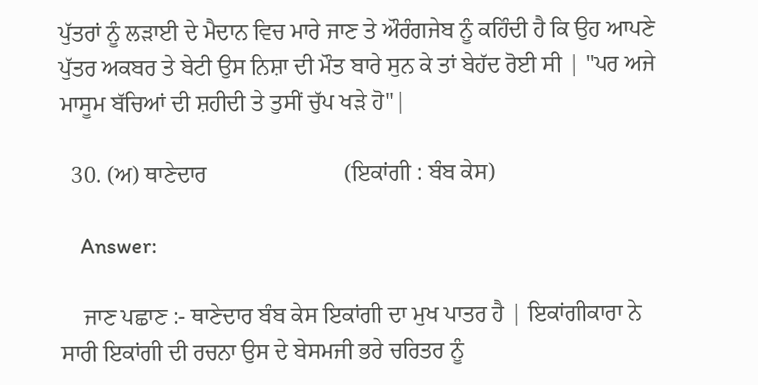ਪੁੱਤਰਾਂ ਨੂੰ ਲੜਾਈ ਦੇ ਮੈਦਾਨ ਵਿਚ ਮਾਰੇ ਜਾਣ ਤੇ ਔਰੰਗਜੇਬ ਨੂੰ ਕਹਿੰਦੀ ਹੈ ਕਿ ਉਹ ਆਪਣੇ ਪੁੱਤਰ ਅਕਬਰ ਤੇ ਬੇਟੀ ਉਸ ਨਿਸ਼ਾ ਦੀ ਮੌਤ ਬਾਰੇ ਸੁਨ ਕੇ ਤਾਂ ਬੇਹੱਦ ਰੋਈ ਸੀ | "ਪਰ ਅਜੇ ਮਾਸੂਮ ਬੱਚਿਆਂ ਦੀ ਸ਼ਹੀਦੀ ਤੇ ਤੁਸੀਂ ਚੁੱਪ ਖੜੇ ਹੋ"|

  30. (ਅ) ਥਾਣੇਦਾਰ                        (ਇਕਾਂਗੀ : ਬੰਬ ਕੇਸ)

    Answer:

    ਜਾਣ ਪਛਾਣ :- ਥਾਣੇਦਾਰ ਬੰਬ ਕੇਸ ਇਕਾਂਗੀ ਦਾ ਮੁਖ ਪਾਤਰ ਹੈ | ਇਕਾਂਗੀਕਾਰਾ ਨੇ ਸਾਰੀ ਇਕਾਂਗੀ ਦੀ ਰਚਨਾ ਉਸ ਦੇ ਬੇਸਮਜੀ ਭਰੇ ਚਰਿਤਰ ਨੂੰ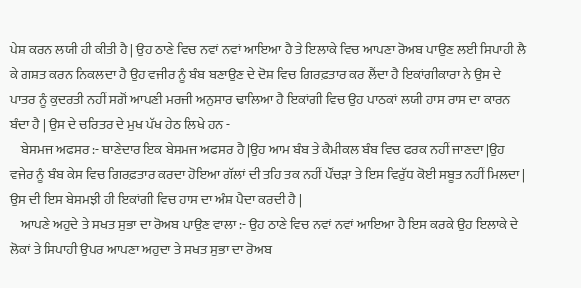ਪੇਸ਼ ਕਰਨ ਲਯੀ ਹੀ ਕੀਤੀ ਹੈ | ਉਹ ਠਾਣੇ ਵਿਚ ਨਵਾਂ ਨਵਾਂ ਆਇਆ ਹੈ ਤੇ ਇਲਾਕੇ ਵਿਚ ਆਪਣਾ ਰੋਅਬ ਪਾਉਣ ਲਈ ਸਿਪਾਹੀ ਲੈ ਕੇ ਗਸ਼ਤ ਕਰਨ ਨਿਕਲਦਾ ਹੈ ਉਹ ਵਜੀਰ ਨੂੰ ਬੰਬ ਬਣਾਉਣ ਦੇ ਦੋਸ਼ ਵਿਚ ਗਿਰਫ਼ਤਾਰ ਕਰ ਲੈਂਦਾ ਹੈ ਇਕਾਂਗੀਕਾਰਾ ਨੇ ਉਸ ਦੇ ਪਾਤਰ ਨੂੰ ਕੁਦਰਤੀ ਨਹੀਂ ਸਗੋਂ ਆਪਣੀ ਮਰਜੀ ਅਨੁਸਾਰ ਢਾਲਿਆ ਹੈ ਇਕਾਂਗੀ ਵਿਚ ਉਹ ਪਾਠਕਾਂ ਲਯੀ ਹਾਸ ਰਾਸ ਦਾ ਕਾਰਨ ਬੰਦਾ ਹੈ | ਉਸ ਦੇ ਚਰਿਤਰ ਦੇ ਮੁਖ ਪੱਖ ਹੇਠ ਲਿਖੇ ਹਨ -
    ਬੇਸਮਜ ਅਫਸਰ :- ਥਾਣੇਦਾਰ ਇਕ ਬੇਸਮਜ ਅਫਸਰ ਹੈ |ਉਹ ਆਮ ਬੰਬ ਤੇ ਕੈਮੀਕਲ ਬੰਬ ਵਿਚ ਫਰਕ ਨਹੀਂ ਜਾਣਦਾ |ਉਹ ਵਜੇਰ ਨੂੰ ਬੰਬ ਕੇਸ ਵਿਚ ਗਿਰਫ਼ਤਾਰ ਕਰਦਾ ਹੋਇਆ ਗੱਲਾਂ ਦੀ ਤਹਿ ਤਕ ਨਹੀਂ ਪੌਂਚੜਾ ਤੇ ਇਸ ਵਿਰੁੱਧ ਕੋਈ ਸਬੂਤ ਨਹੀਂ ਮਿਲਦਾ | ਉਸ ਦੀ ਇਸ ਬੇਸਮਝੀ ਹੀ ਇਕਾਂਗੀ ਵਿਚ ਹਾਸ ਦਾ ਅੰਸ਼ ਪੈਦਾ ਕਰਦੀ ਹੈ |
    ਆਪਣੇ ਅਹੁਦੇ ਤੇ ਸਖਤ ਸੁਭਾ ਦਾ ਰੋਅਬ ਪਾਉਣ ਵਾਲਾ :- ਉਹ ਠਾਣੇ ਵਿਚ ਨਵਾਂ ਨਵਾਂ ਆਇਆ ਹੈ ਇਸ ਕਰਕੇ ਉਹ ਇਲਾਕੇ ਦੇ ਲੋਕਾਂ ਤੇ ਸਿਪਾਹੀ ਉਪਰ ਆਪਣਾ ਅਹੁਦਾ ਤੇ ਸਖਤ ਸੁਭਾ ਦਾ ਰੋਅਬ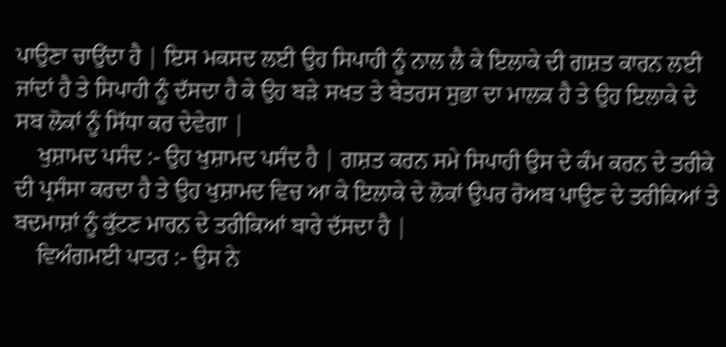ਪਾਉਣਾ ਚਾਉਂਦਾ ਹੈ | ਇਸ ਮਕਸਦ ਲਈ ਉਹ ਸਿਪਾਹੀ ਨੂੰ ਨਾਲ ਲੈ ਕੇ ਇਲਾਕੇ ਦੀ ਗਸ਼ਤ ਕਾਰਨ ਲਈ ਜਾਂਦਾਂ ਹੈ ਤੇ ਸਿਪਾਹੀ ਨੂੰ ਦੱਸਦਾ ਹੈ ਕੇ ਉਹ ਬੜੇ ਸਖਤ ਤੇ ਬੇਤਰਸ ਸੁਭਾ ਦਾ ਮਾਲਕ ਹੈ ਤੇ ਉਹ ਇਲਾਕੇ ਦੇ ਸਬ ਲੋਕਾਂ ਨੂੰ ਸਿੱਧਾ ਕਰ ਦੇਵੇਗਾ |
    ਖੁਸ਼ਾਮਦ ਪਸੰਦ :- ਉਹ ਖੁਸ਼ਾਮਦ ਪਸੰਦ ਹੈ | ਗਸ਼ਤ ਕਰਨ ਸਮੇ ਸਿਪਾਹੀ ਉਸ ਦੇ ਕੰਮ ਕਰਨ ਦੇ ਤਰੀਕੇ ਦੀ ਪ੍ਰਸੰਸਾ ਕਰਦਾ ਹੈ ਤੇ ਉਹ ਖੁਸ਼ਾਮਦ ਵਿਚ ਆ ਕੇ ਇਲਾਕੇ ਦੇ ਲੋਕਾਂ ਉਪਰ ਰੋਅਬ ਪਾਉਣ ਦੇ ਤਰੀਕਿਆਂ ਤੇ ਬਦਮਾਸ਼ਾਂ ਨੂੰ ਕੁੱਟਣ ਮਾਰਨ ਦੇ ਤਰੀਕਿਆਂ ਬਾਰੇ ਦੱਸਦਾ ਹੈ |
    ਵਿਅੰਗਮਈ ਪਾਤਰ :- ਉਸ ਨੇ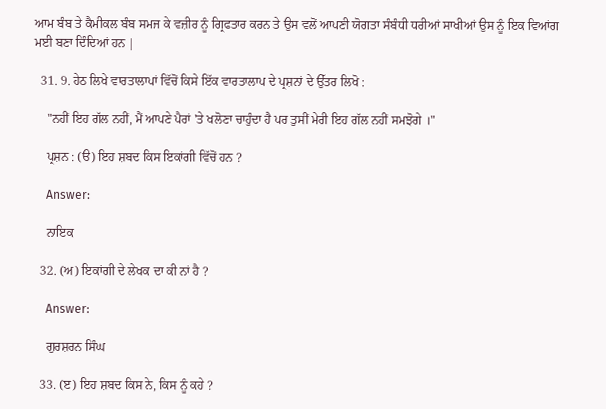ਆਮ ਬੰਬ ਤੇ ਕੈਮੀਕਲ ਬੰਬ ਸਮਜ ਕੇ ਵਜ਼ੀਰ ਨੂੰ ਗ੍ਰਿਫਤਾਰ ਕਰਨ ਤੇ ਉਸ ਵਲੋਂ ਆਪਣੀ ਯੋਗਤਾ ਸੰਬੰਧੀ ਧਰੀਆਂ ਸਾਖੀਆਂ ਉਸ ਨੂੰ ਇਕ ਵਿਆਂਗ ਮਈ ਬਣਾ ਦਿੰਦਿਆਂ ਹਨ |

  31. 9. ਹੇਠ ਲਿਖੇ ਵਾਰਤਾਲਾਪਾਂ ਵਿੱਚੋਂ ਕਿਸੇ ਇੱਕ ਵਾਰਤਾਲਾਪ ਦੇ ਪ੍ਰਸ਼ਨਾਂ ਦੇ ਉੱਤਰ ਲਿਖੋ :

    "ਨਹੀਂ ਇਹ ਗੱਲ ਨਹੀਂ, ਮੈਂ ਆਪਣੇ ਪੈਰਾਂ 'ਤੇ ਖਲੋਣਾ ਚਾਹੁੰਦਾ ਹੈ ਪਰ ਤੁਸੀਂ ਮੇਰੀ ਇਹ ਗੱਲ ਨਹੀਂ ਸਮਝੋਗੇ ।"

    ਪ੍ਰਸ਼ਨ : (ੳ) ਇਹ ਸ਼ਬਦ ਕਿਸ ਇਕਾਂਗੀ ਵਿੱਚੋਂ ਹਨ ?

    Answer:

    ਨਾਇਕ

  32. (ਅ) ਇਕਾਂਗੀ ਦੇ ਲੇਖਕ ਦਾ ਕੀ ਨਾਂ ਹੈ ?

    Answer:

    ਗੁਰਸ਼ਰਨ ਸਿੰਘ

  33. (ੲ) ਇਹ ਸ਼ਬਦ ਕਿਸ ਨੇ, ਕਿਸ ਨੂੰ ਕਹੇ ?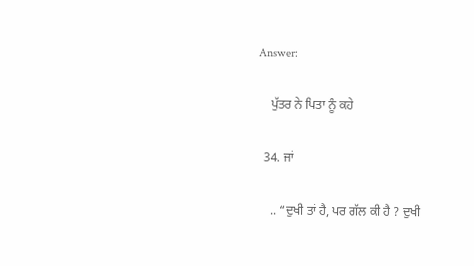Answer:

    ਪੁੱਤਰ ਨੇ ਪਿਤਾ ਨੂੰ ਕਹੇ

  34. ਜਾਂ

    .. “ਦੁਖੀ ਤਾਂ ਹੈ, ਪਰ ਗੱਲ ਕੀ ਹੈ ? ਦੁਖੀ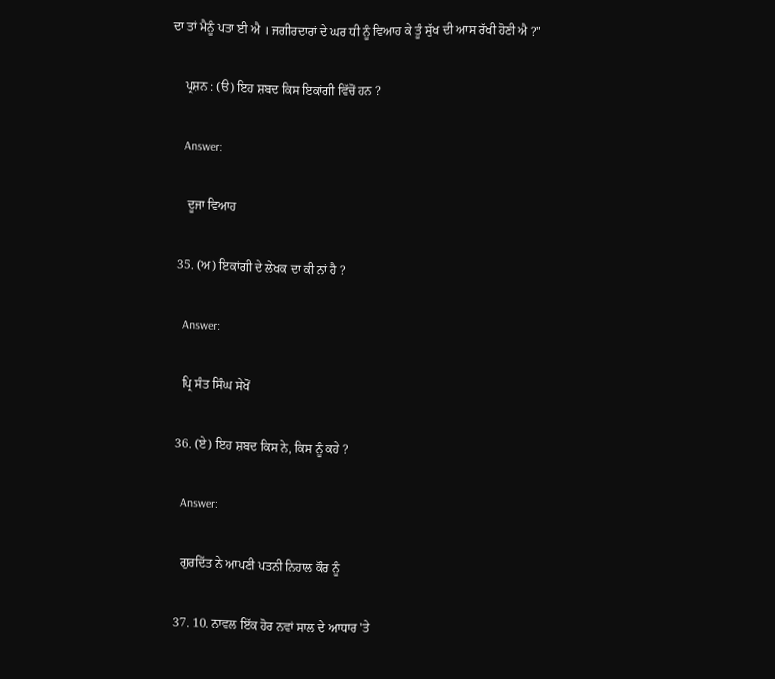ਦਾ ਤਾਂ ਮੈਨੂੰ ਪਤਾ ਈ ਐ । ਜਗੀਰਦਾਰਾਂ ਦੇ ਘਰ ਧੀ ਨੂੰ ਵਿਆਹ ਕੇ ਤੂੰ ਸੁੱਖ ਦੀ ਆਸ ਰੱਖੀ ਹੋਣੀ ਐ ?"

    ਪ੍ਰਸ਼ਨ : (ੳ) ਇਹ ਸ਼ਬਦ ਕਿਸ ਇਕਾਂਗੀ ਵਿੱਚੋਂ ਹਨ ?

    Answer:

     ਦੂਜਾ ਵਿਆਹ

  35. (ਅ) ਇਕਾਂਗੀ ਦੇ ਲੇਖਕ ਦਾ ਕੀ ਨਾਂ ਹੈ ?

    Answer:

    ਪ੍ਰਿ ਸੰਤ ਸਿੰਘ ਸੇਖੋਂ

  36. (ਏ) ਇਹ ਸ਼ਬਦ ਕਿਸ ਨੇ, ਕਿਸ ਨੂੰ ਕਹੇ ?

    Answer:

    ਗੁਰਦਿੱਤ ਨੇ ਆਪਣੀ ਪਤਨੀ ਨਿਹਾਲ ਕੌਰ ਨੂੰ

  37. 10. ਨਾਵਲ ਇੱਕ ਹੋਰ ਨਵਾਂ ਸਾਲ ਦੇ ਆਧਾਰ 'ਤੇ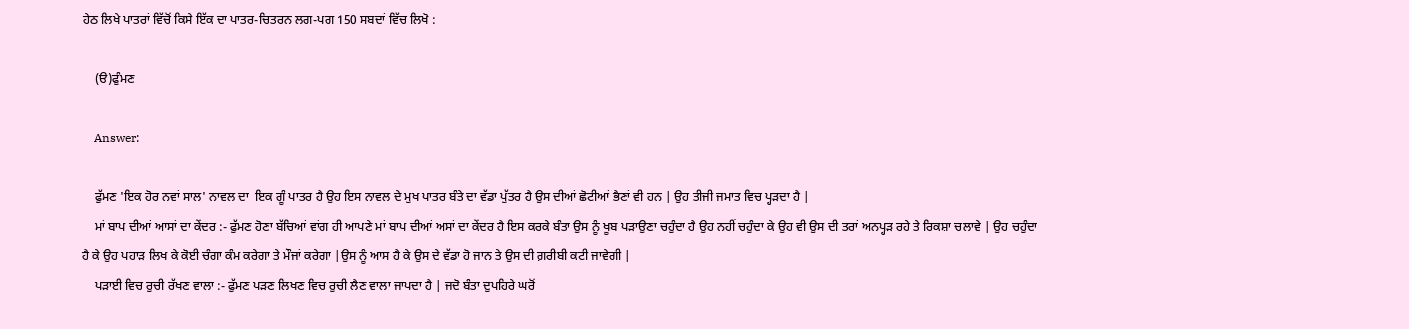ਹੇਠ ਲਿਖੇ ਪਾਤਰਾਂ ਵਿੱਚੋਂ ਕਿਸੇ ਇੱਕ ਦਾ ਪਾਤਰ-ਚਿਤਰਨ ਲਗ-ਪਗ 150 ਸਬਦਾਂ ਵਿੱਚ ਲਿਖੋ :

    (ੳ)ਫੁੰਮਣ

    Answer:

    ਫੁੱਮਣ 'ਇਕ ਹੋਰ ਨਵਾਂ ਸਾਲ' ਨਾਵਲ ਦਾ  ਇਕ ਗੂੰ ਪਾਤਰ ਹੈ ਉਹ ਇਸ ਨਾਵਲ ਦੇ ਮੁਖ ਪਾਤਰ ਬੰਤੇ ਦਾ ਵੱਡਾ ਪੁੱਤਰ ਹੈ ਉਸ ਦੀਆਂ ਛੋਟੀਆਂ ਭੈਣਾਂ ਵੀ ਹਨ | ਉਹ ਤੀਜੀ ਜਮਾਤ ਵਿਚ ਪ੍ਹੜਦਾ ਹੈ |
    ਮਾਂ ਬਾਪ ਦੀਆਂ ਆਸਾਂ ਦਾ ਕੇਂਦਰ :- ਫੁੱਮਣ ਹੋਣਾ ਬੱਚਿਆਂ ਵਾਂਗ ਹੀ ਆਪਣੇ ਮਾਂ ਬਾਪ ਦੀਆਂ ਅਸਾਂ ਦਾ ਕੇਂਦਰ ਹੈ ਇਸ ਕਰਕੇ ਬੰਤਾ ਉਸ ਨੂੰ ਖੂਬ ਪੜਾਉਣਾ ਚਹੁੰਦਾ ਹੈ ਉਹ ਨਹੀਂ ਚਹੁੰਦਾ ਕੇ ਉਹ ਵੀ ਉਸ ਦੀ ਤਰਾਂ ਅਨਪ੍ਹੜ ਰਹੇ ਤੇ ਰਿਕਸ਼ਾ ਚਲਾਵੇ | ਉਹ ਚਹੁੰਦਾ ਹੈ ਕੇ ਉਹ ਪਹਾੜ ਲਿਖ ਕੇ ਕੋਈ ਚੰਗਾ ਕੰਮ ਕਰੇਗਾ ਤੇ ਮੌਜਾਂ ਕਰੇਗਾ |ਉਸ ਨੂੰ ਆਸ ਹੈ ਕੇ ਉਸ ਦੇ ਵੱਡਾ ਹੋ ਜਾਨ ਤੇ ਉਸ ਦੀ ਗ਼ਰੀਬੀ ਕਟੀ ਜਾਵੇਗੀ |
    ਪੜਾਈ ਵਿਚ ਰੁਚੀ ਰੱਖਣ ਵਾਲਾ :- ਫੁੱਮਣ ਪੜਣ ਲਿਖਣ ਵਿਚ ਰੁਚੀ ਲੈਣ ਵਾਲਾ ਜਾਪਦਾ ਹੈ | ਜਦੋ ਬੰਤਾ ਦੁਪਹਿਰੇ ਘਰੋਂ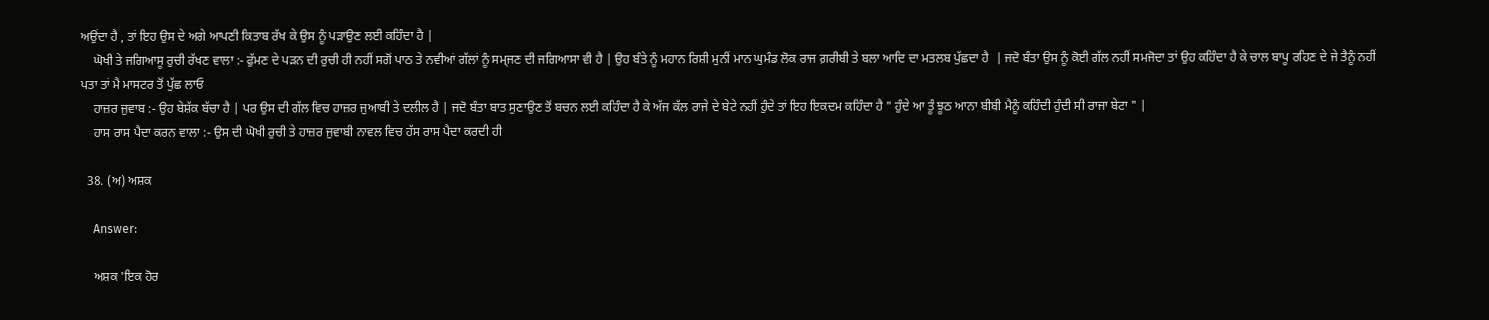ਅਉਂਦਾ ਹੈ , ਤਾਂ ਇਹ ਉਸ ਦੇ ਅਗੇ ਆਪਣੀ ਕਿਤਾਬ ਰੱਖ ਕੇ ਉਸ ਨੂੰ ਪੜਾਉਣ ਲਈ ਕਹਿੰਦਾ ਹੈ |
    ਘੋਖੀ ਤੇ ਜਗਿਆਸੂ ਰੁਚੀ ਰੱਖਣ ਵਾਲਾ :- ਫੁੱਮਣ ਦੇ ਪੜਨ ਦੀ ਰੁਚੀ ਹੀ ਨਹੀਂ ਸਗੋਂ ਪਾਠ ਤੇ ਨਵੀਆਂ ਗੱਲਾਂ ਨੂੰ ਸਮ੍ਜਣ ਦੀ ਜਗਿਆਸਾ ਵੀ ਹੈ | ਉਹ ਬੰਤੇ ਨੂੰ ਮਹਾਨ ਰਿਸ਼ੀ ਮੁਨੀਂ ਮਾਨ ਘੁਮੰਡ ਲੋਕ ਰਾਜ ਗ਼ਰੀਬੀ ਤੇ ਬਲਾ ਆਦਿ ਦਾ ਮਤਲਬ ਪੁੱਛਦਾ ਹੈ  | ਜਦੋ ਬੰਤਾ ਉਸ ਨੂੰ ਕੋਈ ਗੱਲ ਨਹੀਂ ਸਮਜੋਦਾ ਤਾਂ ਉਹ ਕਹਿੰਦਾ ਹੈ ਕੇ ਚਾਲ ਬਾਪੂ ਰਹਿਣ ਦੇ ਜੇ ਤੈਨੂੰ ਨਹੀਂ ਪਤਾ ਤਾਂ ਮੈ ਮਾਸਟਰ ਤੋਂ ਪੁੱਛ ਲਾਓ
    ਹਾਜ਼ਰ ਜੁਵਾਬ :- ਉਹ ਬੇਸ਼ੱਕ ਬੱਚਾ ਹੈ | ਪਰ ਉਸ ਦੀ ਗੱਲ ਵਿਚ ਹਾਜ਼ਰ ਜੁਆਬੀ ਤੇ ਦਲੀਲ ਹੈ | ਜਦੋ ਬੰਤਾ ਬਾਤ ਸੁਣਾਉਣ ਤੋਂ ਬਚਨ ਲਈ ਕਹਿੰਦਾ ਹੈ ਕੇ ਅੱਜ ਕੱਲ ਰਾਜੇ ਦੇ ਬੇਟੇ ਨਹੀਂ ਹੁੰਦੇ ਤਾਂ ਇਹ ਇਕਦਮ ਕਹਿੰਦਾ ਹੈ " ਹੁੰਦੇ ਆ ਤੂੰ ਝੂਠ ਆਨਾ ਬੀਬੀ ਮੈਨੂੰ ਕਹਿੰਦੀ ਹੁੰਦੀ ਸੀ ਰਾਜਾ ਬੇਟਾ " |
    ਹਾਸ ਰਾਸ ਪੈਦਾ ਕਰਨ ਵਾਲਾ :- ਉਸ ਦੀ ਘੋਖੀ ਰੁਚੀ ਤੇ ਹਾਜ਼ਰ ਜੁਵਾਬੀ ਨਾਵਲ ਵਿਚ ਹੱਸ ਰਾਸ ਪੈਦਾ ਕਰਦੀ ਹੀ

  38. (ਅ) ਅਸ਼ਕ

    Answer:

    ਅਸ਼ਕ 'ਇਕ ਹੋਰ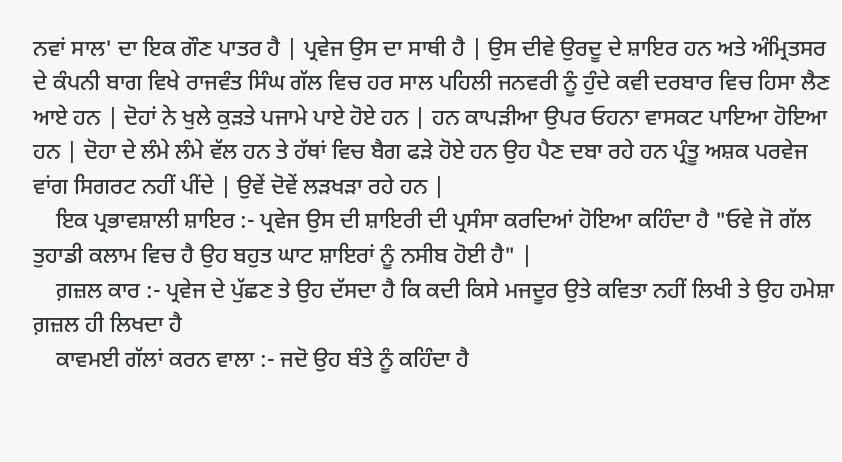ਨਵਾਂ ਸਾਲ' ਦਾ ਇਕ ਗੌਣ ਪਾਤਰ ਹੈ | ਪ੍ਰਵੇਜ ਉਸ ਦਾ ਸਾਥੀ ਹੈ | ਉਸ ਦੀਵੇ ਉਰਦੂ ਦੇ ਸ਼ਾਇਰ ਹਨ ਅਤੇ ਅੰਮ੍ਰਿਤਸਰ ਦੇ ਕੰਪਨੀ ਬਾਗ ਵਿਖੇ ਰਾਜਵੰਤ ਸਿੰਘ ਗੱਲ ਵਿਚ ਹਰ ਸਾਲ ਪਹਿਲੀ ਜਨਵਰੀ ਨੂੰ ਹੁੰਦੇ ਕਵੀ ਦਰਬਾਰ ਵਿਚ ਹਿਸਾ ਲੈਣ ਆਏ ਹਨ | ਦੋਹਾਂ ਨੇ ਖੁਲੇ ਕੁੜਤੇ ਪਜਾਮੇ ਪਾਏ ਹੋਏ ਹਨ | ਹਨ ਕਾਪੜੀਆ ਉਪਰ ਓਹਨਾ ਵਾਸਕਟ ਪਾਇਆ ਹੋਇਆ ਹਨ | ਦੋਹਾ ਦੇ ਲੰਮੇ ਲੰਮੇ ਵੱਲ ਹਨ ਤੇ ਹੱਥਾਂ ਵਿਚ ਬੈਗ ਫੜੇ ਹੋਏ ਹਨ ਉਹ ਪੈਣ ਦਬਾ ਰਹੇ ਹਨ ਪ੍ਰੰਤੂ ਅਸ਼ਕ ਪਰਵੇਜ ਵਾਂਗ ਸਿਗਰਟ ਨਹੀਂ ਪੀਂਦੇ | ਉਵੇਂ ਦੋਵੇਂ ਲੜਖੜਾ ਰਹੇ ਹਨ |
    ਇਕ ਪ੍ਰਭਾਵਸ਼ਾਲੀ ਸ਼ਾਇਰ :- ਪ੍ਰਵੇਜ ਉਸ ਦੀ ਸ਼ਾਇਰੀ ਦੀ ਪ੍ਰਸੰਸਾ ਕਰਦਿਆਂ ਹੋਇਆ ਕਹਿੰਦਾ ਹੈ "ਓਵੇ ਜੋ ਗੱਲ ਤੁਹਾਡੀ ਕਲਾਮ ਵਿਚ ਹੈ ਉਹ ਬਹੁਤ ਘਾਟ ਸ਼ਾਇਰਾਂ ਨੂੰ ਨਸੀਬ ਹੋਈ ਹੈ" |
    ਗ਼ਜ਼ਲ ਕਾਰ :- ਪ੍ਰਵੇਜ ਦੇ ਪੁੱਛਣ ਤੇ ਉਹ ਦੱਸਦਾ ਹੈ ਕਿ ਕਦੀ ਕਿਸੇ ਮਜਦੂਰ ਉਤੇ ਕਵਿਤਾ ਨਹੀਂ ਲਿਖੀ ਤੇ ਉਹ ਹਮੇਸ਼ਾ ਗ਼ਜ਼ਲ ਹੀ ਲਿਖਦਾ ਹੈ
    ਕਾਵਮਈ ਗੱਲਾਂ ਕਰਨ ਵਾਲਾ :- ਜਦੋ ਉਹ ਬੰਤੇ ਨੂੰ ਕਹਿੰਦਾ ਹੈ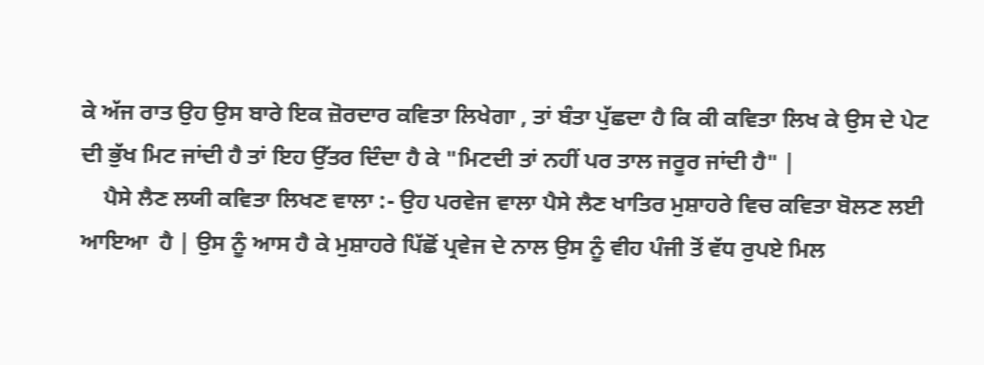ਕੇ ਅੱਜ ਰਾਤ ਉਹ ਉਸ ਬਾਰੇ ਇਕ ਜ਼ੋਰਦਾਰ ਕਵਿਤਾ ਲਿਖੇਗਾ , ਤਾਂ ਬੰਤਾ ਪੁੱਛਦਾ ਹੈ ਕਿ ਕੀ ਕਵਿਤਾ ਲਿਖ ਕੇ ਉਸ ਦੇ ਪੇਟ ਦੀ ਭੁੱਖ ਮਿਟ ਜਾਂਦੀ ਹੈ ਤਾਂ ਇਹ ਉੱਤਰ ਦਿੰਦਾ ਹੈ ਕੇ "ਮਿਟਦੀ ਤਾਂ ਨਹੀਂ ਪਰ ਤਾਲ ਜਰੂਰ ਜਾਂਦੀ ਹੈ" |
    ਪੈਸੇ ਲੈਣ ਲਯੀ ਕਵਿਤਾ ਲਿਖਣ ਵਾਲਾ :- ਉਹ ਪਰਵੇਜ ਵਾਲਾ ਪੈਸੇ ਲੈਣ ਖਾਤਿਰ ਮੁਸ਼ਾਹਰੇ ਵਿਚ ਕਵਿਤਾ ਬੋਲਣ ਲਈ ਆਇਆ  ਹੈ | ਉਸ ਨੂੰ ਆਸ ਹੈ ਕੇ ਮੁਸ਼ਾਹਰੇ ਪਿੱਛੋਂ ਪ੍ਰਵੇਜ ਦੇ ਨਾਲ ਉਸ ਨੂੰ ਵੀਹ ਪੰਜੀ ਤੋਂ ਵੱਧ ਰੁਪਏ ਮਿਲ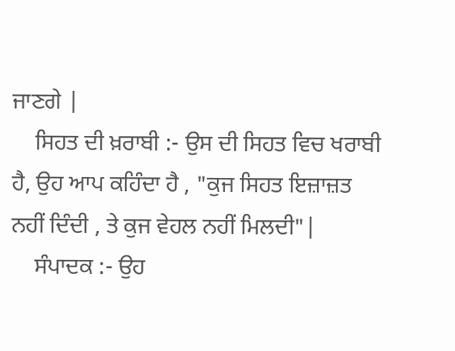ਜਾਣਗੇ |
    ਸਿਹਤ ਦੀ ਖ਼ਰਾਬੀ :- ਉਸ ਦੀ ਸਿਹਤ ਵਿਚ ਖਰਾਬੀ ਹੈ, ਉਹ ਆਪ ਕਹਿੰਦਾ ਹੈ , "ਕੁਜ ਸਿਹਤ ਇਜ਼ਾਜ਼ਤ ਨਹੀਂ ਦਿੰਦੀ , ਤੇ ਕੁਜ ਵੇਹਲ ਨਹੀਂ ਮਿਲਦੀ"|
    ਸੰਪਾਦਕ :- ਉਹ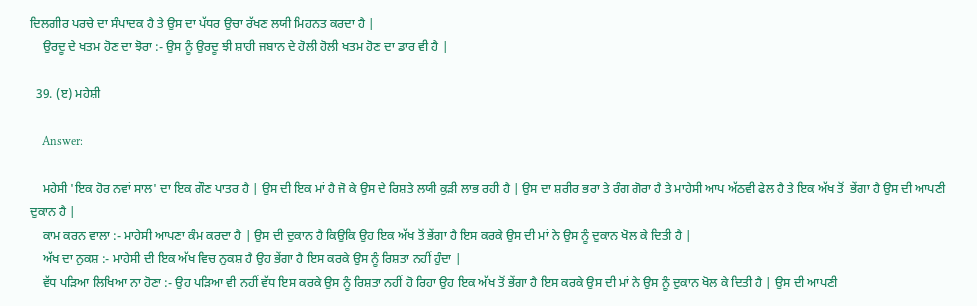ਦਿਲਗੀਰ ਪਰਚੇ ਦਾ ਸੰਪਾਦਕ ਹੈ ਤੇ ਉਸ ਦਾ ਪੱਧਰ ਉਚਾ ਰੱਖਣ ਲਯੀ ਮਿਹਨਤ ਕਰਦਾ ਹੈ |
    ਉਰਦੂ ਦੇ ਖਤਮ ਹੋਣ ਦਾ ਝੋਰਾ :- ਉਸ ਨੂੰ ਉਰਦੂ ਝੀ ਸ਼ਾਹੀ ਜਬਾਨ ਦੇ ਹੋਲੀ ਹੋਲੀ ਖਤਮ ਹੋਣ ਦਾ ਡਾਰ ਵੀ ਹੈ |

  39. (ੲ) ਮਹੇਸ਼ੀ

    Answer:

    ਮਹੇਸੀ 'ਇਕ ਹੋਰ ਨਵਾਂ ਸਾਲ' ਦਾ ਇਕ ਗੌਣ ਪਾਤਰ ਹੈ | ਉਸ ਦੀ ਇਕ ਮਾਂ ਹੈ ਜੋ ਕੇ ਉਸ ਦੇ ਰਿਸ਼ਤੇ ਲਯੀ ਕੁੜੀ ਲਾਭ ਰਹੀ ਹੈ | ਉਸ ਦਾ ਸ਼ਰੀਰ ਭਰਾ ਤੇ ਰੰਗ ਗੋਰਾ ਹੈ ਤੇ ਮਾਹੇਸੀ ਆਪ ਅੱਠਵੀ ਫੇਲ ਹੈ ਤੇ ਇਕ ਅੱਖ ਤੋਂ  ਭੇਂਗਾ ਹੈ ਉਸ ਦੀ ਆਪਣੀ ਦੁਕਾਨ ਹੈ |
    ਕਾਮ ਕਰਨ ਵਾਲਾ :- ਮਾਹੇਸੀ ਆਪਣਾ ਕੰਮ ਕਰਦਾ ਹੈ | ਉਸ ਦੀ ਦੁਕਾਨ ਹੈ ਕਿਉਕਿ ਉਹ ਇਕ ਅੱਖ ਤੋਂ ਭੇਂਗਾ ਹੈ ਇਸ ਕਰਕੇ ਉਸ ਦੀ ਮਾਂ ਨੇ ਉਸ ਨੂੰ ਦੁਕਾਨ ਖੋਲ ਕੇ ਦਿਤੀ ਹੈ |
    ਅੱਖ ਦਾ ਨੁਕਸ਼ :- ਮਾਹੇਸੀ ਦੀ ਇਕ ਅੱਖ ਵਿਚ ਨੁਕਸ਼ ਹੈ ਉਹ ਭੇਂਗਾ ਹੈ ਇਸ ਕਰਕੇ ਉਸ ਨੂੰ ਰਿਸ਼ਤਾ ਨਹੀਂ ਹੁੰਦਾ |
    ਵੱਧ ਪੜਿਆ ਲਿਖਿਆ ਨਾ ਹੋਣਾ :- ਉਹ ਪੜਿਆ ਵੀ ਨਹੀਂ ਵੱਧ ਇਸ ਕਰਕੇ ਉਸ ਨੂੰ ਰਿਸ਼ਤਾ ਨਹੀਂ ਹੋ ਰਿਹਾ ਉਹ ਇਕ ਅੱਖ ਤੋਂ ਭੇਂਗਾ ਹੈ ਇਸ ਕਰਕੇ ਉਸ ਦੀ ਮਾਂ ਨੇ ਉਸ ਨੂੰ ਦੁਕਾਨ ਖੋਲ ਕੇ ਦਿਤੀ ਹੈ | ਉਸ ਦੀ ਆਪਣੀ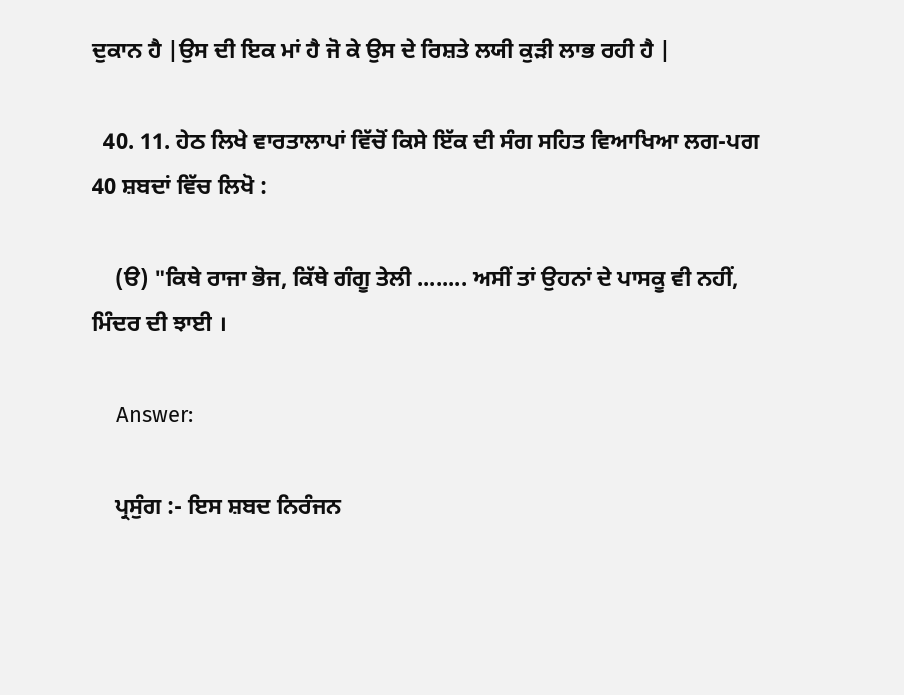ਦੁਕਾਨ ਹੈ |ਉਸ ਦੀ ਇਕ ਮਾਂ ਹੈ ਜੋ ਕੇ ਉਸ ਦੇ ਰਿਸ਼ਤੇ ਲਯੀ ਕੁੜੀ ਲਾਭ ਰਹੀ ਹੈ |

  40. 11. ਹੇਠ ਲਿਖੇ ਵਾਰਤਾਲਾਪਾਂ ਵਿੱਚੋਂ ਕਿਸੇ ਇੱਕ ਦੀ ਸੰਗ ਸਹਿਤ ਵਿਆਖਿਆ ਲਗ-ਪਗ 40 ਸ਼ਬਦਾਂ ਵਿੱਚ ਲਿਖੋ :

    (ੳ) "ਕਿਥੇ ਰਾਜਾ ਭੋਜ, ਕਿੱਥੇ ਗੰਗੂ ਤੇਲੀ ........ ਅਸੀਂ ਤਾਂ ਉਹਨਾਂ ਦੇ ਪਾਸਕੂ ਵੀ ਨਹੀਂ, ਮਿੰਦਰ ਦੀ ਝਾਈ ।

    Answer:

    ਪ੍ਰਸੁੰਗ :- ਇਸ ਸ਼ਬਦ ਨਿਰੰਜਨ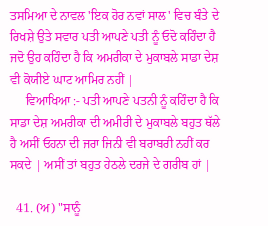ਤਸਮਿਆ ਦੇ ਨਾਵਲ 'ਇਕ ਹੋਰ ਨਵਾਂ ਸਾਲ' ਵਿਚ ਬੰਤੇ ਦੇ ਰਿਖਸ਼ੇ ਉਤੇ ਸਵਾਰ ਪਤੀ ਆਪਣੇ ਪਤੀ ਨੂੰ ਓਦੋ ਕਹਿੰਦਾ ਹੈ ਜਦੋ ਉਹ ਕਹਿੰਦਾ ਹੈ ਕਿ ਅਮਰੀਕਾ ਦੇ ਮੁਕਾਬਲੇ ਸਾਡਾ ਦੇਸ਼ ਵੀ ਕੋਯੀਏ ਘਾਟ ਆਮਿਰ ਨਹੀਂ |
     ਵਿਆਖਿਆ :- ਪਤੀ ਆਪਣੇ ਪਤਨੀ ਨੂੰ ਕਹਿੰਦਾ ਹੈ ਕਿ ਸਾਡਾ ਦੇਸ਼ ਅਮਰੀਕਾ ਦੀ ਅਮੀਰੀ ਦੇ ਮੁਕਾਬਲੇ ਬਹੁਤ ਥੱਲੇ ਹੈ ਅਸੀਂ ਓਹਨਾ ਦੀ ਜਰਾ ਜਿਨੀ ਵੀ ਬਰਾਬਰੀ ਨਹੀਂ ਕਰ ਸਕਦੇ | ਅਸੀਂ ਤਾਂ ਬਹੁਤ ਹੇਠਲੇ ਦਰਜੇ ਦੇ ਗਰੀਬ ਹਾਂ |

  41. (ਅ) "ਸਾਨੂੰ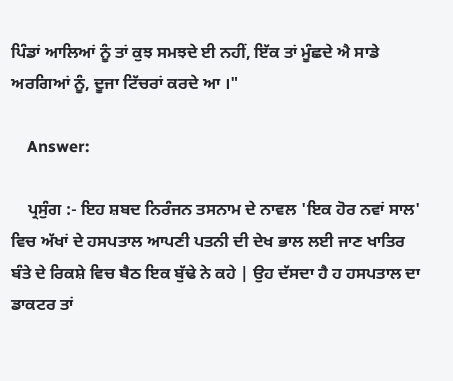ਪਿੰਡਾਂ ਆਲਿਆਂ ਨੂੰ ਤਾਂ ਕੁਝ ਸਮਝਦੇ ਈ ਨਹੀਂ, ਇੱਕ ਤਾਂ ਮੂੰਛਦੇ ਐ ਸਾਡੇ ਅਰਗਿਆਂ ਨੂੰ, ਦੂਜਾ ਟਿੱਚਰਾਂ ਕਰਦੇ ਆ ।"

    Answer:

    ਪ੍ਰਸੁੰਗ :- ਇਹ ਸ਼ਬਦ ਨਿਰੰਜਨ ਤਸਨਾਮ ਦੇ ਨਾਵਲ 'ਇਕ ਹੋਰ ਨਵਾਂ ਸਾਲ' ਵਿਚ ਅੱਖਾਂ ਦੇ ਹਸਪਤਾਲ ਆਪਣੀ ਪਤਨੀ ਦੀ ਦੇਖ ਭਾਲ ਲਈ ਜਾਣ ਖਾਤਿਰ ਬੰਤੇ ਦੇ ਰਿਕਸ਼ੇ ਵਿਚ ਬੈਠ ਇਕ ਬੁੱਢੇ ਨੇ ਕਹੇ | ਉਹ ਦੱਸਦਾ ਹੈ ਹ ਹਸਪਤਾਲ ਦਾ ਡਾਕਟਰ ਤਾਂ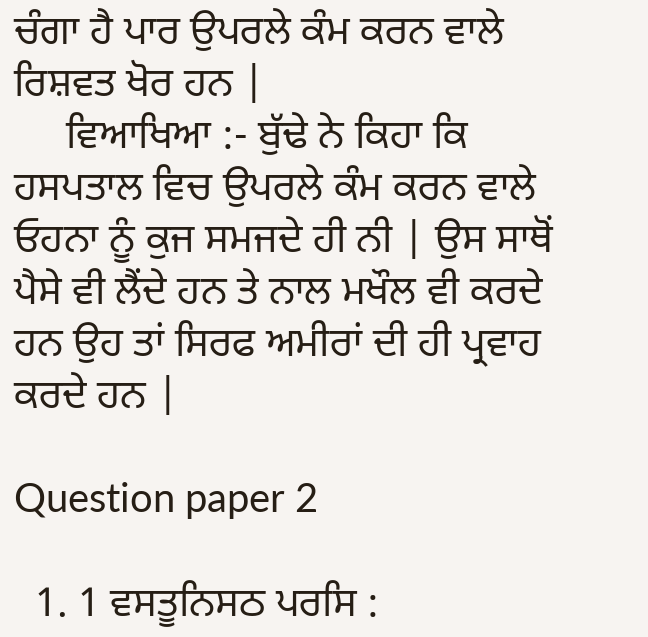ਚੰਗਾ ਹੈ ਪਾਰ ਉਪਰਲੇ ਕੰਮ ਕਰਨ ਵਾਲੇ ਰਿਸ਼ਵਤ ਖੋਰ ਹਨ |
     ਵਿਆਖਿਆ :- ਬੁੱਢੇ ਨੇ ਕਿਹਾ ਕਿ ਹਸਪਤਾਲ ਵਿਚ ਉਪਰਲੇ ਕੰਮ ਕਰਨ ਵਾਲੇ ਓਹਨਾ ਨੂੰ ਕੁਜ ਸਮਜਦੇ ਹੀ ਨੀ | ਉਸ ਸਾਥੋਂ ਪੈਸੇ ਵੀ ਲੈਂਦੇ ਹਨ ਤੇ ਨਾਲ ਮਖੌਲ ਵੀ ਕਰਦੇ ਹਨ ਉਹ ਤਾਂ ਸਿਰਫ ਅਮੀਰਾਂ ਦੀ ਹੀ ਪ੍ਰਵਾਹ ਕਰਦੇ ਹਨ |

Question paper 2

  1. 1 ਵਸਤੂਨਿਸਠ ਪਰਸਿ :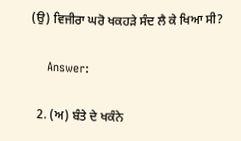(ਉ) ਵਿਜੀਰਾ ਘਰੋ ਖਕਹੜੇ ਸੰਦ ਲੈ ਕੇ ਖਿਆ ਸੀ?

    Answer:

  2. (ਅ) ਬੰਤੇ ਦੇ ਖਕੰਨੇ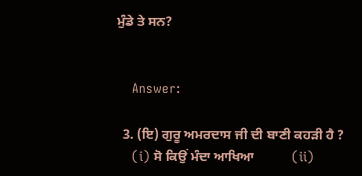ਮੁੰਡੇ ਤੇ ਸਨ?


    Answer:

  3. (ਇ) ਗੁਰੂ ਅਮਰਦਾਸ ਜੀ ਦੀ ਬਾਣੀ ਕਹੜੀ ਹੈ ?
    (i) ਸੋ ਕਿਉਂ ਮੰਦਾ ਆਖਿਆ           (ii)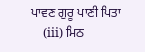ਪਾਵਣ ਗੁਰੂ ਪਾਣੀ ਪਿਤਾ
    (iii) ਮਿਠ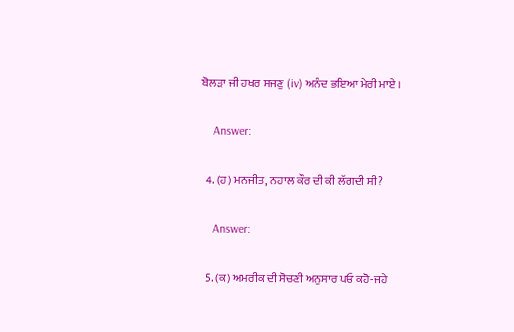ਬੋਲੜਾ ਜੀ ਹਖਰ ਸਜਣੁ (iv) ਅਨੰਦ ਭਇਆ ਮੇਰੀ ਮਾਏ ।

    Answer:

  4. (ਹ) ਮਨਜੀਤ, ਨਹਾਲ ਕੌਰ ਦੀ ਕੀ ਲੱਗਦੀ ਸੀ?

    Answer:

  5. (ਕ) ਅਮਰੀਕ ਦੀ ਸੋਚਣੀ ਅਨੁਸਾਰ ਪਓ ਕਹੋ-ਜਹੇ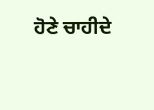ਹੋਣੇ ਚਾਹੀਦੇ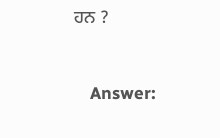ਹਨ ?


    Answer: